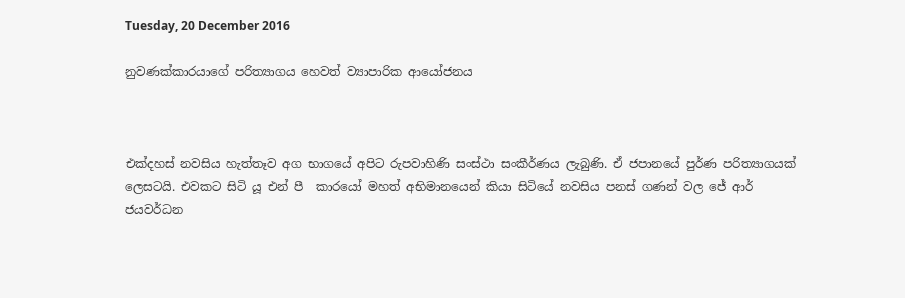Tuesday, 20 December 2016

නුවණක්කාරයාගේ පරිත්‍යාගය හෙවත් ව්‍යාපාරික ආයෝජනය



එක්දහස් නවසිය හැත්තෑව අග භාගයේ අපිට රුපවාහිණි සංස්ථා සංකීර්ණය ලැබුණි. ඒ ජපානයේ පුර්ණ පරිත්‍යාගයක් ලෙසටයි. එවකට සිටි යූ එන් පී  කාරයෝ මහත් අභිමානයෙන් කියා සිටියේ නවසිය පනස් ගණන් වල ජේ ආර් ජයවර්ධන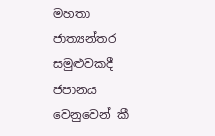මහතා ජාත්‍යන්තර සමුළුවකදී ජපානය වෙනුවෙන් කී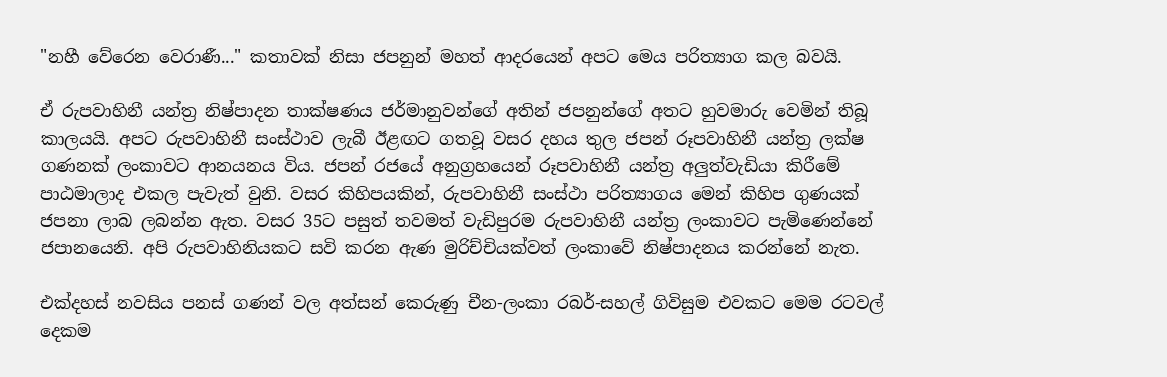"නහී වේරෙන වෙරාණී..." කතාවක් නිසා ජපනුන් මහත් ආදරයෙන් අපට මෙය පරිත්‍යාග කල බවයි.

ඒ රුපවාහිනී යන්ත්‍ර නිෂ්පාදන තාක්ෂණය ජර්මානුවන්ගේ අතින් ජපනුන්ගේ අතට හුවමාරු වෙමින් තිබූ කාලයයි. අපට රුපවාහිනී සංස්ථාව ලැබී ඊළඟට ගතවූ වසර දහය තුල ජපන් රූපවාහිනී යන්ත්‍ර ලක්ෂ ගණනක් ලංකාවට ආනයනය විය. ජපන් රජයේ අනුග්‍රහයෙන් රූපවාහිනී යන්ත්‍ර අලුත්වැඩියා කිරීමේ පාඨමාලාද එකල පැවැත් වුනි. වසර කිහිපයකින්, රුපවාහිනී සංස්ථා පරිත්‍යාගය මෙන් කිහිප ගුණයක් ජපනා ලාබ ලබන්න ඇත. වසර 35ට පසුත් තවමත් වැඩිපුරම රුපවාහිනී යන්ත්‍ර ලංකාවට පැමිණෙන්නේ ජපානයෙනි. අපි රුපවාහිනියකට සවි කරන ඇණ මුරිච්චියක්වත් ලංකාවේ නිෂ්පාදනය කරන්නේ නැත.

එක්දහස් නවසිය පනස් ගණන් වල අත්සන් කෙරුණු චීන-ලංකා රබර්-සහල් ගිවිසුම එවකට මෙම රටවල් දෙකම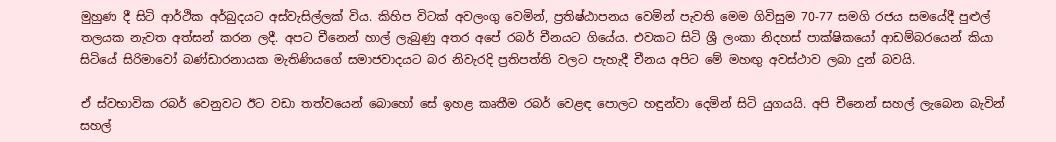මුහුණ දී සිටි ආර්ථික අර්බුදයට අස්වැසිල්ලක් විය. කිහිප විටක් අවලංගු වෙමින්, ප්‍රතිෂ්ඨාපනය වෙමින් පැවති මෙම ගිවිසුම 70-77 සමගි රජය සමයේදී පුළුල් තලයක නැවත අත්සන් කරන ලදී. අපට චීනෙන් හාල් ලැබුණු අතර අපේ රබර් චීනයට ගියේය. එවකට සිටි ශ්‍රී ලංකා නිදහස් පාක්ෂිකයෝ ආඩම්බරයෙන් කියා සිටියේ සිරිමාවෝ බණ්ඩාරනායක මැතිණියගේ සමාජවාදයට බර නිවැරදි ප්‍රතිපත්ති වලට පැහැදී චීනය අපිට මේ මහඟු අවස්ථාව ලබා දුන් බවයි.

ඒ ස්වභාවික රබර් වෙනුවට ඊට වඩා තත්වයෙන් බොහෝ සේ ඉහළ කෘතීම රබර් වෙළඳ පොලට හඳුන්වා දෙමින් සිටි යුගයයි. අපි චීනෙන් සහල් ලැබෙන බැවින් සහල්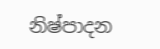නිෂ්පාදන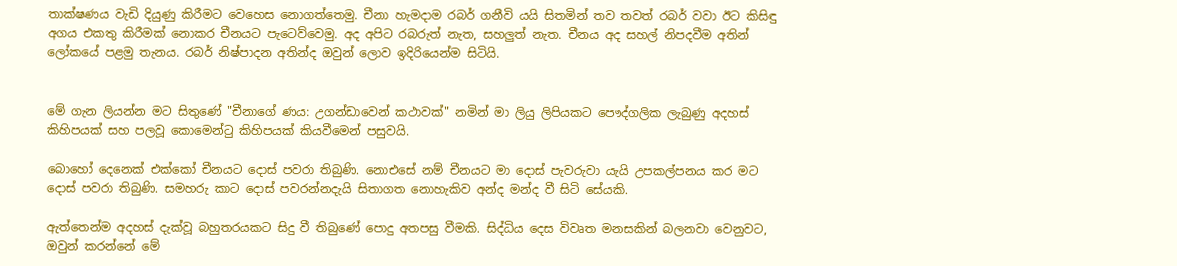තාක්ෂණය වැඩි දියුණු කිරීමට වෙහෙස නොගත්තෙමු. චීනා හැමදාම රබර් ගනීවි යයි සිතමින් තව තවත් රබර් වවා ඊට කිසිඳු අගය එකතු කිරීමක් නොකර චීනයට පැටෙව්වෙමු. අද අපිට රබරුත් නැත, සහලුත් නැත. චීනය අද සහල් නිපදවීම අතින් ලෝකයේ පළමු තැනය. රබර් නිෂ්පාදන අතින්ද ඔවුන් ලොව ඉදිරියෙන්ම සිටියි.


මේ ගැන ලියන්න මට සිතුණේ "චීනාගේ ණය: උගන්ඩාවෙන් කථාවක්" නමින් මා ලියු ලිපියකට පෞද්ගලික ලැබුණු අදහස් කිහිපයක් සහ පලවූ කොමෙන්ටු කිහිපයක් කියවීමෙන් පසුවයි.

බොහෝ දෙනෙක් එක්කෝ චීනයට දොස් පවරා තිබුණි. නොඑසේ නම් චීනයට මා දොස් පැවරුවා යැයි උපකල්පනය කර මට දොස් පවරා තිබුණි. සමහරු කාට දොස් පවරන්නදැයි සිතාගත නොහැකිව අන්ද මන්ද වී සිටි සේයකි.

ඇත්තෙන්ම අදහස් දැක්වූ බහුතරයකට සිදු වී තිබුණේ පොදු අතපසු වීමකි. සිද්ධිය දෙස විවෘත මනසකින් බලනවා වෙනුවට, ඔවුන් කරන්නේ මේ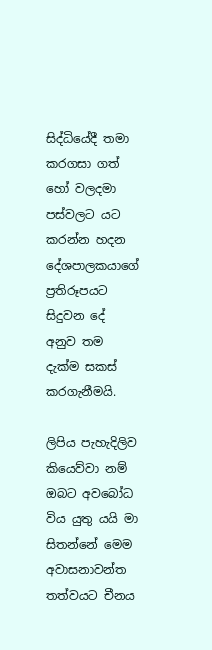සිද්ධියේදී තමා කරගසා ගත් හෝ වලදමා පස්වලට යට කරන්න හදන දේශපාලකයාගේ ප්‍රතිරූපයට සිදුවන දේ අනුව තම දැක්ම සකස් කරගැනීමයි.

ලිපිය පැහැදිලිව කියෙව්වා නම් ඔබට අවබෝධ විය යුතු යයි මා සිතන්නේ මෙම අවාසනාවන්ත තත්වයට චීනය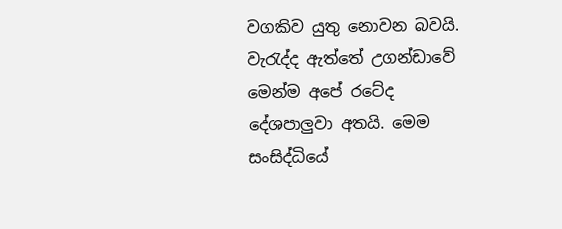වගකිව යුතු නොවන බවයි. වැරැද්ද ඇත්තේ උගන්ඩාවේ මෙන්ම අපේ රටේද දේශපාලුවා අතයි. මෙම සංසිද්ධියේ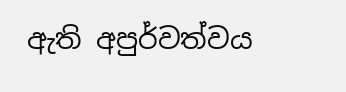ඇති අපුර්වත්වය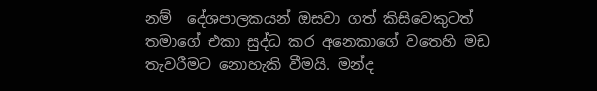නම්  දේශපාලකයන් ඔසවා ගත් කිසිවෙකුටත් තමාගේ එකා සුද්ධ කර අනෙකාගේ වතෙහි මඩ තැවරීමට නොහැකි වීමයි. මන්ද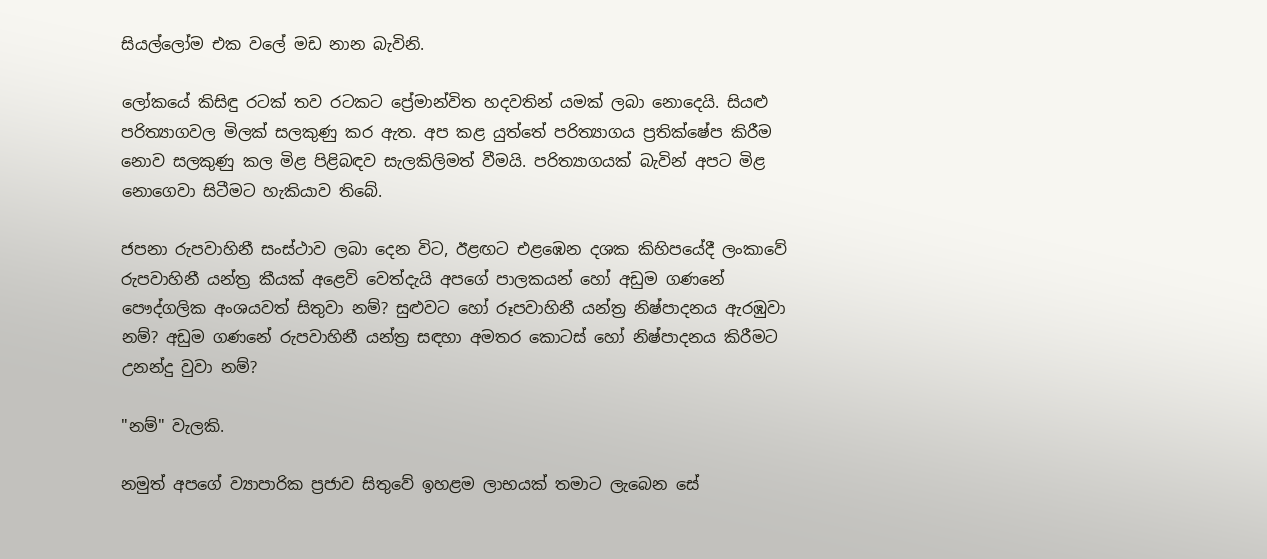සියල්ලෝම එක වලේ මඩ නාන බැවිනි.

ලෝකයේ කිසිඳු රටක් තව රටකට ප්‍රේමාන්විත හදවතින් යමක් ලබා නොදෙයි. සියළු පරිත්‍යාගවල මිලක් සලකුණු කර ඇත. අප කළ යුත්තේ පරිත්‍යාගය ප්‍රතික්ෂේප කිරීම නොව සලකුණු කල මිළ පිළිබඳව සැලකිලිමත් වීමයි. පරිත්‍යාගයක් බැවින් අපට මිළ නොගෙවා සිටීමට හැකියාව තිබේ.

ජපනා රුපවාහිනී සංස්ථාව ලබා දෙන විට, ඊළඟට එළඹෙන දශක කිහිපයේදී ලංකාවේ රුපවාහිනී යන්ත්‍ර කීයක් අළෙවි වෙත්දැයි අපගේ පාලකයන් හෝ අඩුම ගණනේ පෞද්ගලික අංශයවත් සිතුවා නම්? සුළුවට හෝ රූපවාහිනී යන්ත්‍ර නිෂ්පාදනය ඇරඹුවා නම්? අඩුම ගණනේ රුපවාහිනී යන්ත්‍ර සඳහා අමතර කොටස් හෝ නිෂ්පාදනය කිරීමට උනන්දු වුවා නම්?

"නම්" වැලකි.

නමුත් අපගේ ව්‍යාපාරික ප්‍රජාව සිතුවේ ඉහළම ලාභයක් තමාට ලැබෙන සේ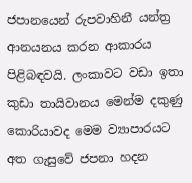ජපානයෙන් රුපවාහිනී යන්ත්‍ර ආනයනය කරන ආකාරය පිළිබඳවයි. ලංකාවට වඩා ඉතා කුඩා තායිවානය මෙන්ම දකුණු කොරියාවද මෙම ව්‍යාපාරයට අත ගැසුවේ ජපනා හදන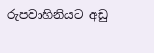රුපවාහිනියට අඩු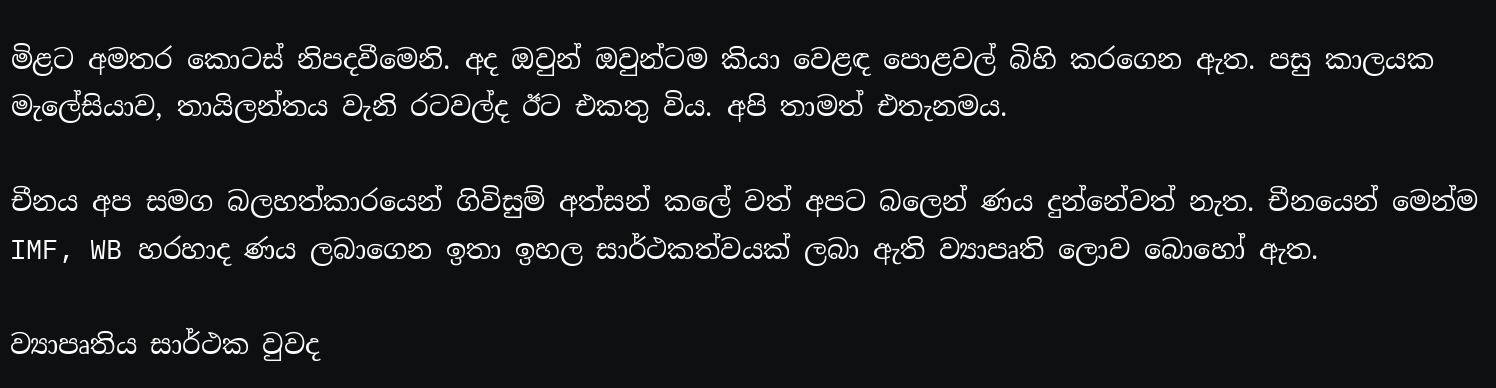මිළට අමතර කොටස් නිපදවීමෙනි. අද ඔවුන් ඔවුන්ටම කියා වෙළඳ පොළවල් බිහි කරගෙන ඇත. පසු කාලයක මැලේසියාව, තායිලන්තය වැනි රටවල්ද ඊට එකතු විය. අපි තාමත් එතැනමය.

චීනය අප සමග බලහත්කාරයෙන් ගිවිසුම් අත්සන් කලේ වත් අපට බලෙන් ණය දුන්නේවත් නැත. චීනයෙන් මෙන්ම IMF, WB හරහාද ණය ලබාගෙන ඉතා ඉහල සාර්ථකත්වයක් ලබා ඇති ව්‍යාපෘති ලොව බොහෝ ඇත.

ව්‍යාපෘතිය සාර්ථක වුවද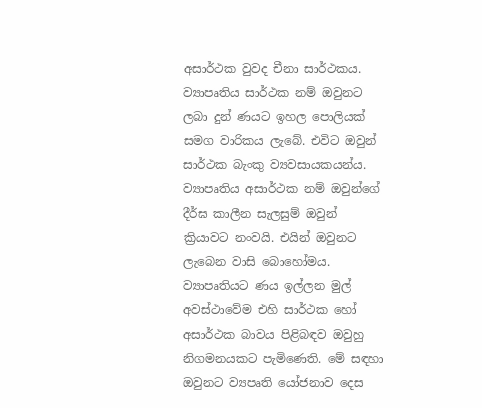අසාර්ථක වුවද චීනා සාර්ථකය. ව්‍යාපෘතිය සාර්ථක නම් ඔවුනට ලබා දුන් ණයට ඉහල පොලියක් සමග වාරිකය ලැබේ. එවිට ඔවුන් සාර්ථක බැංකු ව්‍යවසායකයන්ය. ව්‍යාපෘතිය අසාර්ථක නම් ඔවුන්ගේ දීර්ඝ කාලීන සැලසුම් ඔවුන් ක්‍රියාවට නංවයි. එයින් ඔවුනට ලැබෙන වාසි බොහෝමය. ව්‍යාපෘතියට ණය ඉල්ලන මුල් අවස්ථාවේම එහි සාර්ථක හෝ අසාර්ථක බාවය පිළිබඳව ඔවුහු නිගමනයකට පැමිණෙති. මේ සඳහා ඔවුනට ව්‍යපෘති යෝජනාව දෙස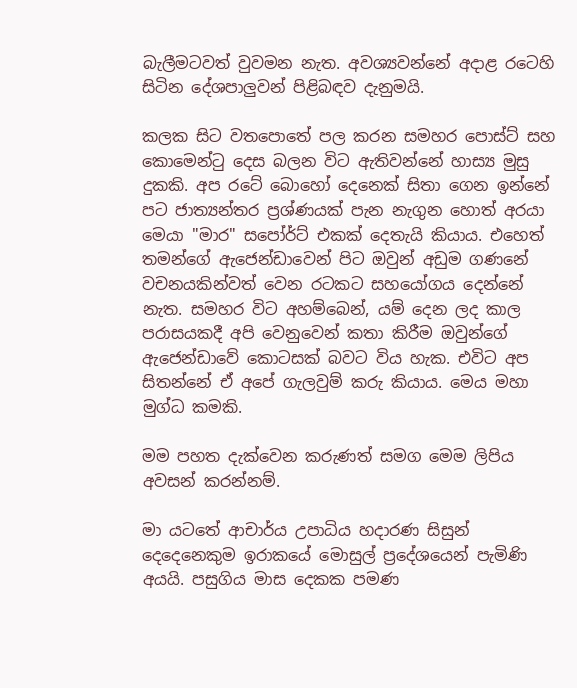බැලීමටවත් වුවමන නැත. අවශ්‍යවන්නේ අදාළ රටෙහි සිටින දේශපාලුවන් පිළිබඳව දැනුමයි.

කලක සිට වතපොතේ පල කරන සමහර පොස්ට් සහ කොමෙන්ටු දෙස බලන විට ඇතිවන්නේ හාස්‍ය මුසු දුකකි. අප රටේ බොහෝ දෙනෙක් සිතා ගෙන ඉන්නේ පට ජාත්‍යන්තර ප්‍රශ්ණයක් පැන නැගුන හොත් අරයා මෙයා "මාර" සපෝර්ට් එකක් දෙතැයි කියාය. එහෙත් තමන්ගේ ඇජෙන්ඩාවෙන් පිට ඔවුන් අඩුම ගණනේ වචනයකින්වත් වෙන රටකට සහයෝගය දෙන්නේ නැත. සමහර විට අහම්බෙන්, යම් දෙන ලද කාල පරාසයකදී අපි වෙනුවෙන් කතා කිරීම ඔවුන්ගේ ඇජෙන්ඩාවේ කොටසක් බවට විය හැක. එවිට අප සිතන්නේ ඒ අපේ ගැලවුම් කරු කියාය. මෙය මහා මුග්ධ කමකි.

මම පහත දැක්වෙන කරුණත් සමග මෙම ලිපිය අවසන් කරන්නම්.

මා යටතේ ආචාර්ය උපාධිය හදාරණ සිසුන් දෙදෙනෙකුම ඉරාකයේ මොසුල් ප්‍රදේශයෙන් පැමිණි අයයි. පසුගිය මාස දෙකක පමණ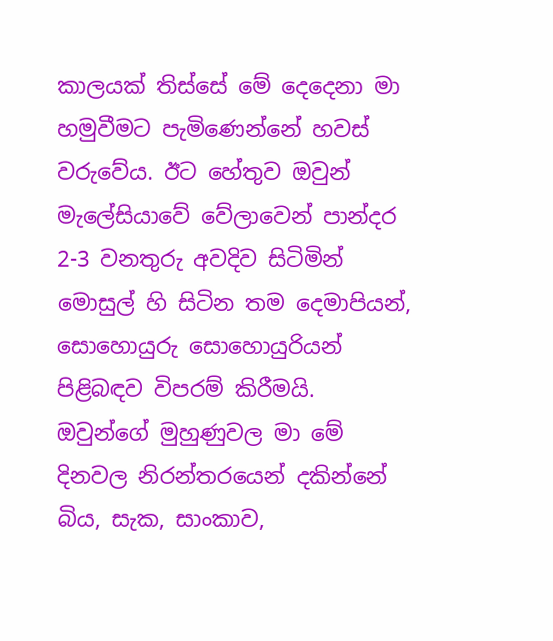කාලයක් තිස්සේ මේ දෙදෙනා මා හමුවීමට පැමිණෙන්නේ හවස් වරුවේය. ඊට හේතුව ඔවුන් මැලේසියාවේ වේලාවෙන් පාන්දර 2-3 වනතුරු අවදිව සිටිමින් මොසුල් හි සිටින තම දෙමාපියන්, සොහොයුරු සොහොයුරියන් පිළිබඳව විපරම් කිරීමයි. ඔවුන්ගේ මුහුණුවල මා මේ දිනවල නිරන්තරයෙන් දකින්නේ බිය, සැක, සාංකාව,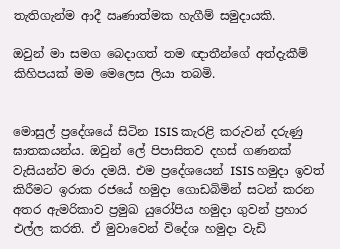තැතිගැන්ම ආදී ඍණාත්මක හැගීම් සමුදායකි.

ඔවුන් මා සමග බෙදාගත් තම ඥාතීන්ගේ අත්දැකීම් කිහිපයක් මම මෙලෙස ලියා තබමි.


මොසුල් ප්‍රදේශයේ සිටින ISIS කැරළි කරුවන් දරුණු ඝාතකයන්ය. ඔවුන් ලේ පිපාසිතව දහස් ගණනක් වැසියන්ව මරා දමයි. එම ප්‍රදේශයෙන් ISIS හමුදා ඉවත් කිරීමට ඉරාක රජයේ හමුදා ගොඩබිමින් සටන් කරන අතර ඇමරිකාව ප්‍රමුඛ යුරෝපිය හමුදා ගුවන් ප්‍රහාර එල්ල කරති. ඒ මුවාවෙන් විදේශ හමුදා වැඩි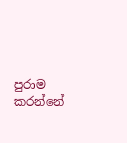පුරාම කරන්නේ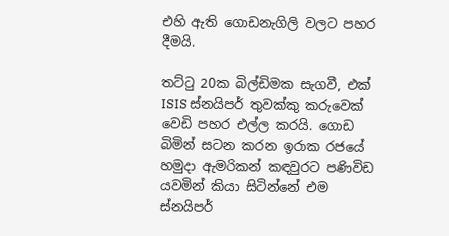එහි ඇති ගොඩනැගිලි වලට පහර දීමයි.

තට්ටු 20ක බිල්ඩිමක සැගවී, එක් ISIS ස්නයිපර් තුවක්කු කරුවෙක් වෙඩි පහර එල්ල කරයි. ගොඩ බිමින් සටන කරන ඉරාක රජයේ හමුදා ඇමරිකන් කඳවුරට පණිවිඩ යවමින් කියා සිටින්නේ එම ස්නයිපර්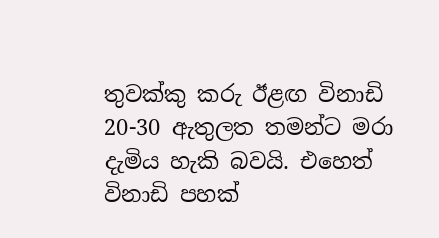තුවක්කු කරු ඊළඟ විනාඩි 20-30 ඇතුලත තමන්ට මරා දැමිය හැකි බවයි. එහෙත් විනාඩි පහක්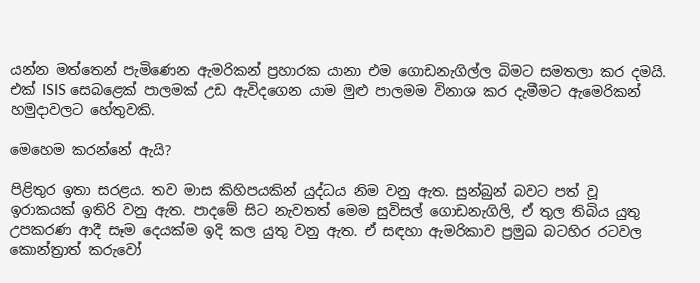යන්න මත්තෙන් පැමිණෙන ඇමරිකන් ප්‍රහාරක යානා එම ගොඩනැගිල්ල බිමට සමතලා කර දමයි. එක් ISIS සෙබළෙක් පාලමක් උඩ ඇවිදගෙන යාම මුළු පාලමම විනාශ කර දැමීමට ඇමෙරිකන් හමුදාවලට හේතුවකි.

මෙහෙම කරන්නේ ඇයි?

පිළිතුර ඉතා සරළය. තව මාස කිහිපයකින් යුද්ධය නිම වනු ඇත. සුන්බුන් බවට පත් වූ ඉරාකයක් ඉතිරි වනු ඇත. පාදමේ සිට නැවතත් මෙම සුවිසල් ගොඩනැගිලි, ඒ තුල තිබිය යුතු උපකරණ ආදී සෑම දෙයක්ම ඉදි කල යුතු වනු ඇත. ඒ සඳහා ඇමරිකාව ප්‍රමුඛ බටහිර රටවල කොන්ත්‍රාත් කරුවෝ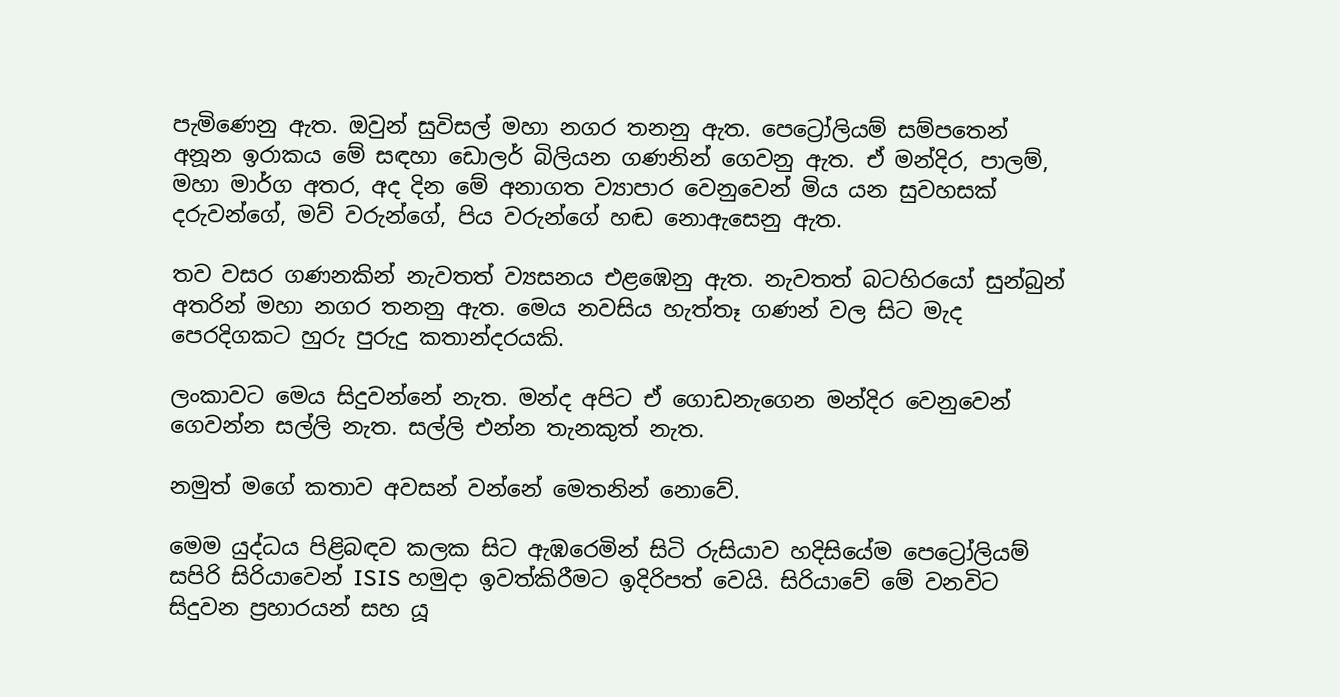පැමිණෙනු ඇත. ඔවුන් සුවිසල් මහා නගර තනනු ඇත. පෙට්‍රෝලියම් සම්පතෙන් අනූන ඉරාකය මේ සඳහා ඩොලර් බිලියන ගණනින් ගෙවනු ඇත. ඒ මන්දිර, පාලම්, මහා මාර්ග අතර, අද දින මේ අනාගත ව්‍යාපාර වෙනුවෙන් මිය යන සුවහසක් දරුවන්ගේ, මව් වරුන්ගේ, පිය වරුන්ගේ හඬ නොඇසෙනු ඇත.

තව වසර ගණනකින් නැවතත් ව්‍යසනය එළඹෙනු ඇත. නැවතත් බටහිරයෝ සුන්බුන් අතරින් මහා නගර තනනු ඇත. මෙය නවසිය හැත්තෑ ගණන් වල සිට මැද පෙරදිගකට හුරු පුරුදු කතාන්දරයකි.

ලංකාවට මෙය සිදුවන්නේ නැත. මන්ද අපිට ඒ ගොඩනැගෙන මන්දිර වෙනුවෙන් ගෙවන්න සල්ලි නැත. සල්ලි එන්න තැනකුත් නැත.

නමුත් මගේ කතාව අවසන් වන්නේ මෙතනින් නොවේ.

මෙම යුද්ධය පිළිබඳව කලක සිට ඇඹරෙමින් සිටි රුසියාව හදිසියේම පෙට්‍රෝලියම් සපිරි සිරියාවෙන් ISIS හමුදා ඉවත්කිරීමට ඉදිරිපත් වෙයි. සිරියාවේ මේ වනවිට සිදුවන ප්‍රහාරයන් සහ යූ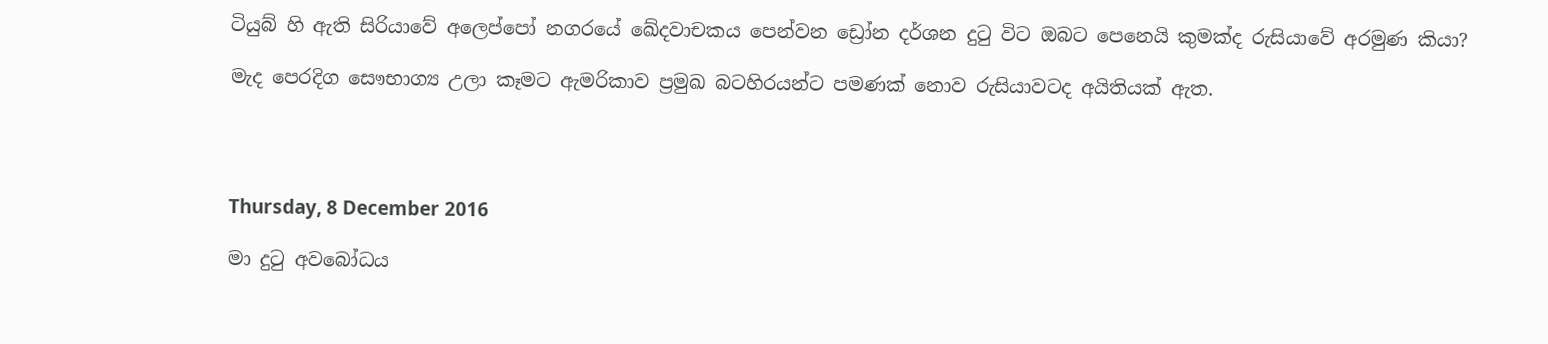ටියුබ් හි ඇති සිරියාවේ අලෙප්පෝ නගරයේ ඛේදවාචකය පෙන්වන ඩ්‍රෝන දර්ශන දුටු විට ඔබට පෙනෙයි කුමක්ද රුසියාවේ අරමුණ කියා?

මැද පෙරදිග සෞභාග්‍ය උලා කෑමට ඇමරිකාව ප්‍රමුඛ බටහිරයන්ට පමණක් නොව රුසියාවටද අයිතියක් ඇත.




Thursday, 8 December 2016

මා දුටු අවබෝධය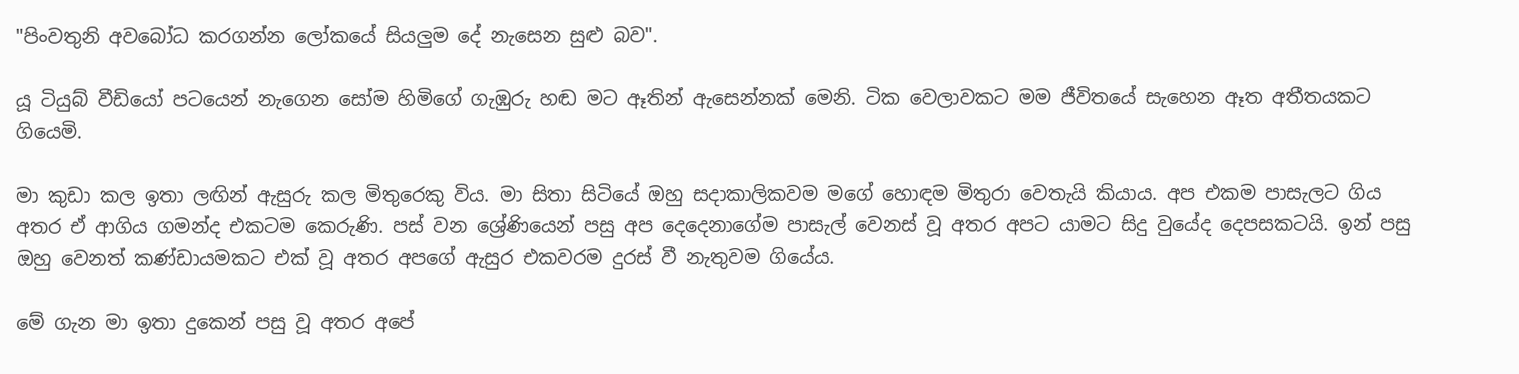"පිංවතුනි අවබෝධ කරගන්න ලෝකයේ සියලුම දේ නැසෙන සුළු බව".

යූ ටියුබ් වීඩියෝ පටයෙන් නැගෙන සෝම හිමිගේ ගැඹුරු හඬ මට ඈතින් ඇසෙන්නක් මෙනි. ටික වෙලාවකට මම ජීවිතයේ සැහෙන ඈත අතීතයකට ගියෙමි.

මා කුඩා කල ඉතා ලඟින් ඇසුරු කල මිතුරෙකු විය. මා සිතා සිටියේ ඔහු සදාකාලිකවම මගේ හොඳම මිතුරා වෙතැයි කියාය. අප එකම පාසැලට ගිය අතර ඒ ආගිය ගමන්ද එකටම කෙරුණි. පස් වන ශ්‍රේණියෙන් පසු අප දෙදෙනාගේම පාසැල් වෙනස් වූ අතර අපට යාමට සිදු වුයේද දෙපසකටයි. ඉන් පසු ඔහු වෙනත් කණ්ඩායමකට එක් වූ අතර අපගේ ඇසුර එකවරම දුරස් වී නැතුවම ගියේය.

මේ ගැන මා ඉතා දුකෙන් පසු වූ අතර අපේ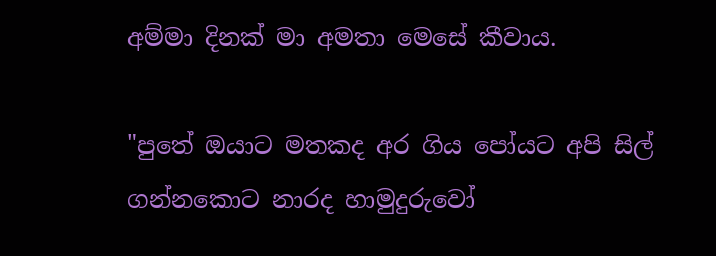අම්මා දිනක් මා අමතා මෙසේ කීවාය.

"පුතේ ඔයාට මතකද අර ගිය පෝයට අපි සිල් ගන්නකොට නාරද හාමුදුරුවෝ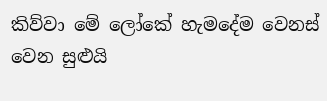කිව්වා මේ ලෝකේ හැමදේම වෙනස් වෙන සුළුයි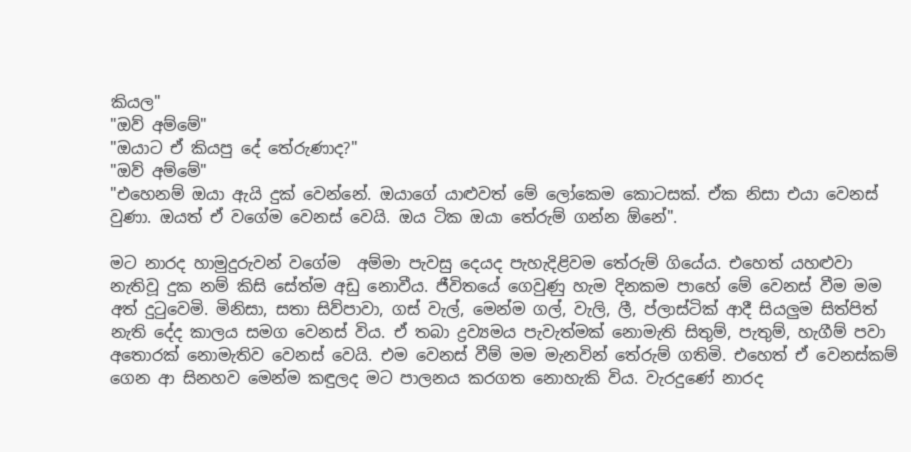කියල"
"ඔව් අම්මේ"
"ඔයාට ඒ කියපු දේ තේරුණාද?"
"ඔව් අම්මේ"
"එහෙනම් ඔයා ඇයි දුක් වෙන්නේ. ඔයාගේ යාළුවත් මේ ලෝකෙම කොටසක්. ඒක නිසා එයා වෙනස් වුණා. ඔයත් ඒ වගේම වෙනස් වෙයි. ඔය ටික ඔයා තේරුම් ගන්න ඕනේ".

මට නාරද හාමුදුරුවන් වගේම  අම්මා පැවසු දෙයද පැහැදිළිවම තේරුම් ගියේය. එහෙත් යහළුවා නැතිවූ දුක නම් කිසි සේත්ම අඩු නොවීය. ජීවිතයේ ගෙවුණු හැම දිනකම පාහේ මේ වෙනස් වීම මම අත්‍ දුටුවෙමි. මිනිසා, සතා සිව්පාවා, ගස් වැල්, මෙන්ම ගල්, වැලි, ලී, ප්ලාස්ටික් ආදී සියලුම සිත්පිත් නැති දේද කාලය සමග වෙනස් විය. ඒ තබා ද්‍රව්‍යමය පැවැත්මක් නොමැති සිතුම්, පැතුම්, හැගීම් පවා අතොරක් නොමැතිව වෙනස් වෙයි. එම වෙනස් වීම් මම මැනවින් තේරුම් ගතිමි. එහෙත් ඒ වෙනස්කම් ගෙන ආ සිනහව මෙන්ම කඳුලද මට පාලනය කරගත නොහැකි විය. වැරදුණේ නාරද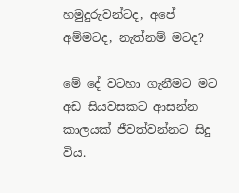හමුදුරුවන්ටද, අපේ අම්මටද, නැත්නම් මටද?

මේ දේ වටහා ගැනීමට මට අඩ සියවසකට ආසන්න කාලයක් ජීවත්වන්නට සිදු විය.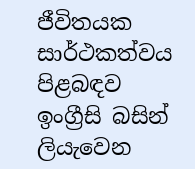ජීවිතයක සාර්ථකත්වය පිළබඳව ඉංග්‍රීසි බසින් ලියැවෙන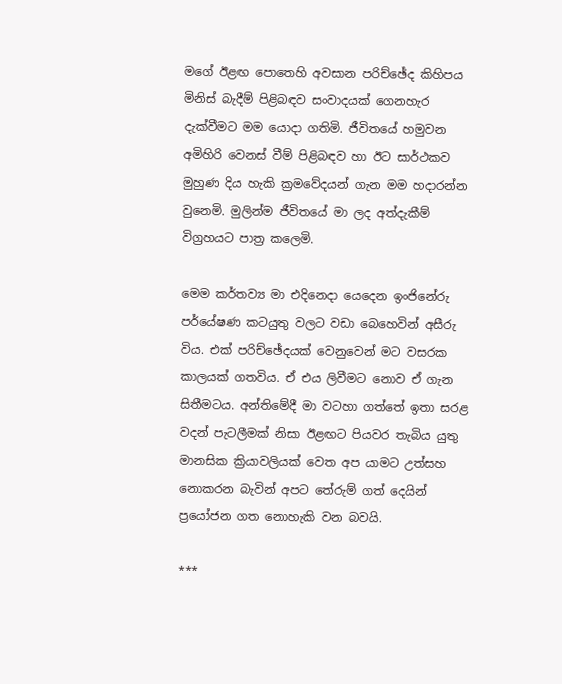මගේ ඊළඟ පොතෙහි අවසාන පරිච්ඡේද කිහිපය මිනිස් බැදීම් පිළිබඳව සංවාදයක් ගෙනහැර දැක්වීමට මම යොදා ගතිමි. ජීවිතයේ හමුවන අමිහිරි වෙනස් වීම් පිළිබඳව හා ඊට සාර්ථකව මුහුණ දිය හැකි ක්‍රමවේදයන් ගැන මම හදාරන්න වුනෙමි. මුලින්ම ජීවිතයේ මා ලද අත්දැකීම් විග්‍රහයට පාත්‍ර කලෙමි.

මෙම කර්තව්‍ය මා එදිනෙදා යෙදෙන ඉංජිනේරු පර්යේෂණ කටයුතු වලට වඩා බෙහෙවින් අසීරු විය. එක් පරිච්ඡේදයක් වෙනුවෙන් මට වසරක කාලයක් ගතවිය. ඒ එය ලිවීමට නොව ඒ ගැන සිතීමටය. අන්තිමේදී මා වටහා ගත්තේ ඉතා සරළ වදන් පැටලීමක් නිසා ඊළඟට පියවර තැබිය යුතු මානසික ක්‍රියාවලියක් වෙත අප යාමට උත්සහ නොකරන බැවින් අපට තේරුම් ගත් දෙයින් ප්‍රයෝජන ගත නොහැකි වන බවයි.

***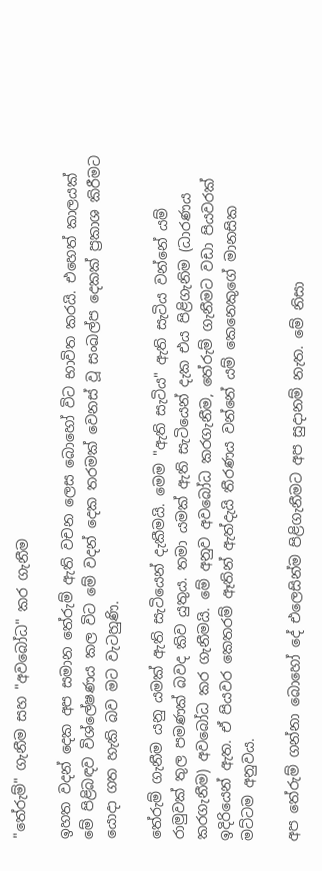"තේරුම්" ගැනීම සහ "අවබෝධ" කර ගැනීම

ඉහත වදන් දෙක අප සමාන තේරුම් ඇති වචන ලෙස බොහෝ විට භාවිත කරයි. එහෙත් කාලයක් මේ පිළිබඳව විශ්ලේෂණය කල විට මේ වදන් දෙක තරමක් වෙනස් වූ සංඛල්ප දෙකක් ප්‍රකාශ කිරීමට යොදා ගත හැකි බව මට වැටහුණි.

තේරුම් ගැනීම යනු යමක් ඇති සැටියෙන් දැකීමයි. මෙම "ඇති සැටිය" ඇති සැටිය වන්නේ යම් රාමුවක් තුල පමණක් බවද කිව යුතුය. තමා යමක් ඇති සැටියෙන් දැක එය පිළිගැනිම (ධාරණය කරගැනීම) අවබෝධ කර ගැනීමයි. මේ අනුව අවබෝධ කරගැනීම, තේරුම් ගැනීමට වඩා පියවරක් ඉදිරියෙන් ඇත. ඒ පියවර කෙතරම් ඈතින් ඇත්දැයි තීරණය වන්නේ යම් කෙනෙකුගේ මානසික මට්ටම අනුවය.

අප තේරුම් ගන්නා බොහෝ දේ එලෙසින්ම පිළිගැනීමට අප සුදානම් නැත. මේ නිසා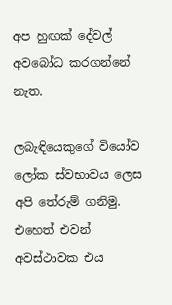අප හුඟක් දේවල් අවබෝධ කරගන්නේ නැත.

ලබැඳියෙකුගේ වියෝව ලෝක ස්වභාවය ලෙස අපි තේරුම් ගනිමු. එහෙත් එවන් අවස්ථාවක එය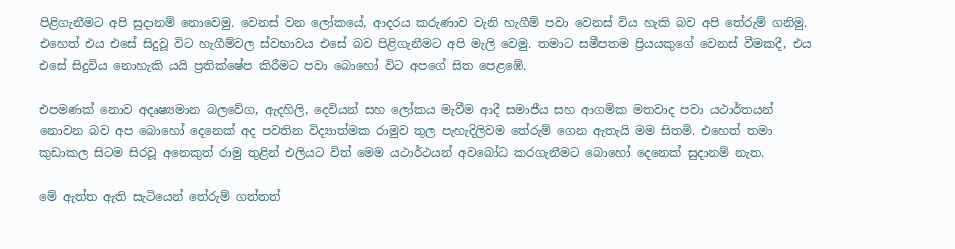පිළිගැනීමට අපි සුදානම් නොවෙමු. වෙනස් වන ලෝකයේ, ආදරය කරුණාව වැනි හැගීම් පවා වෙනස් විය හැකි බව අපි තේරුම් ගනිමු. එහෙත් එය එසේ සිදුවූ විට හැගීම්වල ස්වභාවය එසේ බව පිළිගැනීමට අපි මැලි වෙමු. තමාට සමීපතම ප්‍රියයකුගේ වෙනස් වීමකදී, එය එසේ සිදුවිය නොහැකි යයි ප්‍රතික්ෂේප කිරීමට පවා බොහෝ විට අපගේ සිත පෙළඹේ.

එපමණක් නොව අදෘෂ්‍යමාන බලවේග, ඇදහිලි, දෙවියන් සහ ලෝකය මැවීම ආදී සමාජීය සහ ආගමික මතවාද පවා යථාර්තයන් නොවන බව අප බොහෝ දෙනෙක් අද පවතින විද්‍යාත්මක රාමුව තුල පැහැදිලිවම තේරුම් ගෙන ඇතැයි මම සිතමි. එහෙත් තමා කුඩාකල සිටම සිරවූ අනෙකුත් රාමු තුළින් එලියට විත් මෙම යථාර්ථයන් අවබෝධ කරගැනීමට බොහෝ දෙනෙක් සුදානම් නැත.

මේ ඇත්ත ඇති සැටියෙන් තේරුම් ගත්තත්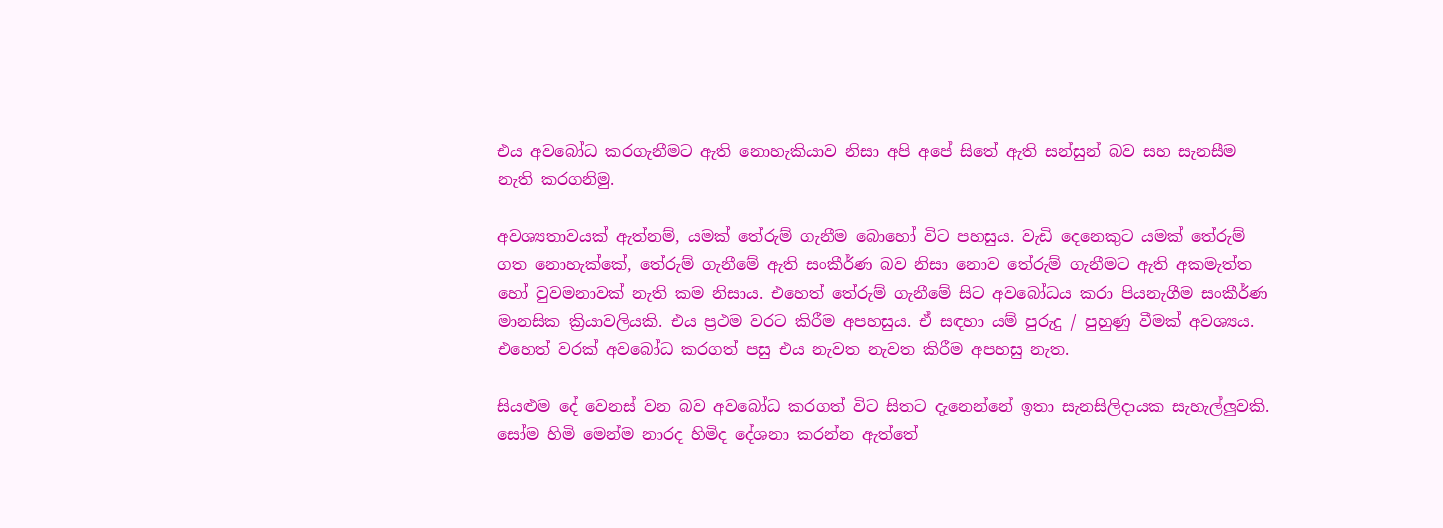එය අවබෝධ කරගැනීමට ඇති නොහැකියාව නිසා අපි අපේ සිතේ ඇති සන්සුන් බව සහ සැනසීම නැති කරගනිමු.

අවශ්‍යතාවයක් ඇත්නම්, යමක් තේරුම් ගැනීම බොහෝ විට පහසුය. වැඩි දෙනෙකුට යමක් තේරුම් ගත නොහැක්කේ, තේරුම් ගැනීමේ ඇති සංකීර්ණ බව නිසා නොව තේරුම් ගැනීමට ඇති අකමැත්ත හෝ වුවමනාවක් නැති කම නිසාය. එහෙත් තේරුම් ගැනීමේ සිට අවබෝධය කරා පියනැගීම සංකීර්ණ මානසික ක්‍රියාවලියකි. එය ප්‍රථම වරට කිරීම අපහසුය. ඒ සඳහා යම් පුරුදු / පුහුණු වීමක් අවශ්‍යය. එහෙත් වරක් අවබෝධ කරගත් පසු එය නැවත නැවත කිරීම අපහසු නැත.

සියළුම දේ වෙනස් වන බව අවබෝධ කරගත් විට සිතට දැනෙන්නේ ඉතා සැනසිලිදායක සැහැල්ලුවකි. සෝම හිමි මෙන්ම නාරද හිමිද දේශනා කරන්න ඇත්තේ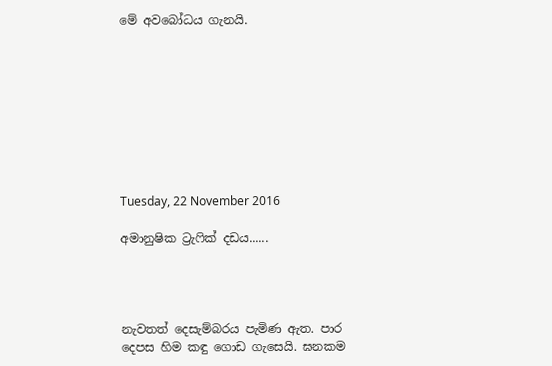මේ අවබෝධය ගැනයි.









Tuesday, 22 November 2016

අමානුෂික ට්‍රැෆික් දඩය......




නැවතත් දෙසැම්බරය පැමිණ ඇත. පාර දෙපස හිම කඳු ගොඩ ගැසෙයි. ඝනකම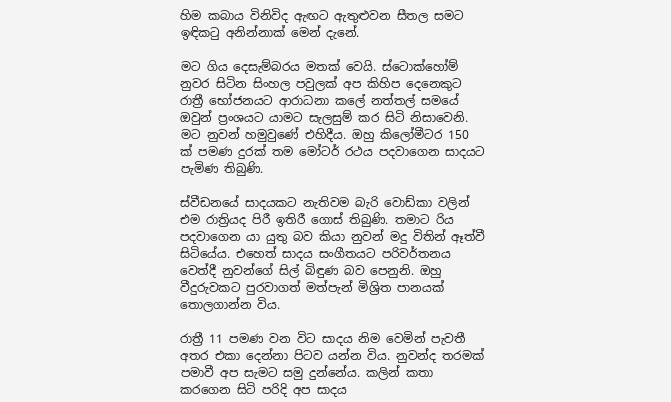හිම කබාය විනිවිද ඇඟට ඇතුළුවන සීතල සමට ඉඳිකටු අනින්නාක් මෙන් දැනේ.

මට ගිය දෙසැම්බරය මතක් වෙයි. ස්ටොක්හෝම් නුවර සිටින සිංහල පවුලක් අප කිහිප දෙනෙකුට රාත්‍රී භෝජනයට ආරාධනා කලේ නත්තල් සමයේ ඔවුන් ප්‍රංශයට යාමට සැලසුම් කර සිටි නිසාවෙනි. මට නුවන් හමුවුණේ එහිදීය. ඔහු කිලෝමීටර 150 ක් පමණ දුරක් තම මෝටර් රථය පදවාගෙන සාදයට පැමිණ තිබුණි.

ස්වීඩනයේ සාදයකට නැතිවම බැරි වොඩ්කා වලින් එම රාත්‍රියද පිරී ඉතිරී ගොස් තිබුණි. තමාට රිය පදවාගෙන යා යුතු බව කියා නුවන් මදු විතින් ඈත්වී සිටියේය. එහෙත් සාදය සංගීතයට පරිවර්තනය වෙත්දී නුවන්ගේ සිල් බිඳුණ බව පෙනුනි. ඔහු වීදුරුවකට පුරවාගත් මත්පැන් මිශ්‍රිත පානයක් තොලගාන්න විය.

රාත්‍රී 11 පමණ වන විට සාදය නිම වෙමින් පැවතී අතර එකා දෙන්නා පිටව යන්න විය. නුවන්ද තරමක් පමාවී අප සැමට සමු දුන්නේය. කලින් කතා කරගෙන සිටි පරිදි අප සාදය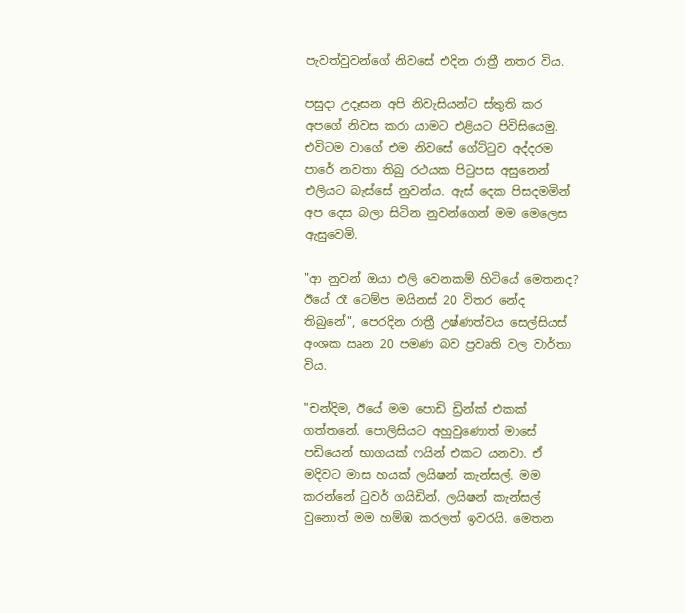පැවත්වුවන්ගේ නිවසේ එදින රාත්‍රී නතර විය.

පසුදා උදෑසන අපි නිවැසියන්ට ස්තුති කර අපගේ නිවස කරා යාමට එළියට පිවිසියෙමු. එවිටම වාගේ එම නිවසේ ගේට්ටුව අද්දරම පාරේ නවතා තිබු රථයක පිටුපස අසුනෙන් එලියට බැස්සේ නුවන්ය. ඇස් දෙක පිසදමමින් අප දෙස බලා සිටින නුවන්ගෙන් මම මෙලෙස ඇසුවෙමි.

"ආ නුවන් ඔයා එලි වෙනකම් හිටියේ මෙතනද? ඊයේ රෑ ටෙම්ප මයිනස් 20 විතර නේද තිබුනේ", පෙරදින රාත්‍රී උෂ්ණත්වය සෙල්සියස් අංශක ඍන 20 පමණ බව ප්‍රවෘති වල වාර්තා විය.

"චන්දිම, ඊයේ මම පොඩි ඩ්‍රින්ක් එකක් ගත්තනේ. පොලිසියට අහුවුණොත් මාසේ පඩියෙන් භාගයක් ෆයින් එකට යනවා. ඒ මදිවට මාස හයක් ලයිෂන් කැන්සල්. මම කරන්නේ ටුවර් ගයිඩින්. ලයිෂන් කැන්සල් වුනොත් මම හම්ඹ කරලත් ඉවරයි. මෙතන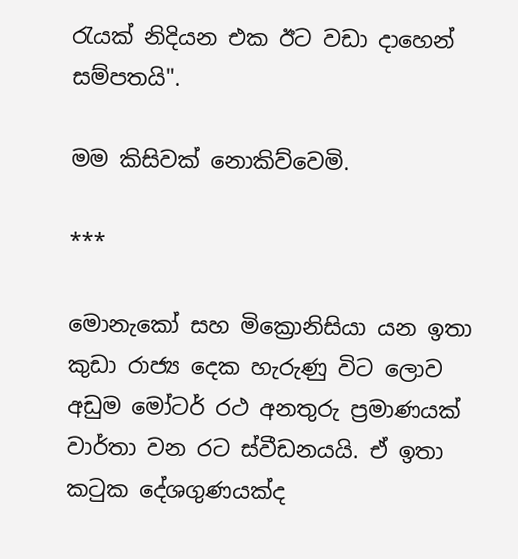රැයක් නිදියන එක ඊට වඩා දාහෙන් සම්පතයි".

මම කිසිවක් නොකිව්වෙමි.

***

මොනැකෝ සහ මික්‍රොනිසියා යන ඉතා කුඩා රාජ්‍ය දෙක හැරුණු විට ලොව අඩුම මෝටර් රථ අනතුරු ප්‍රමාණයක් වාර්තා වන රට ස්වීඩනයයි. ඒ ඉතා කටුක දේශගුණයක්ද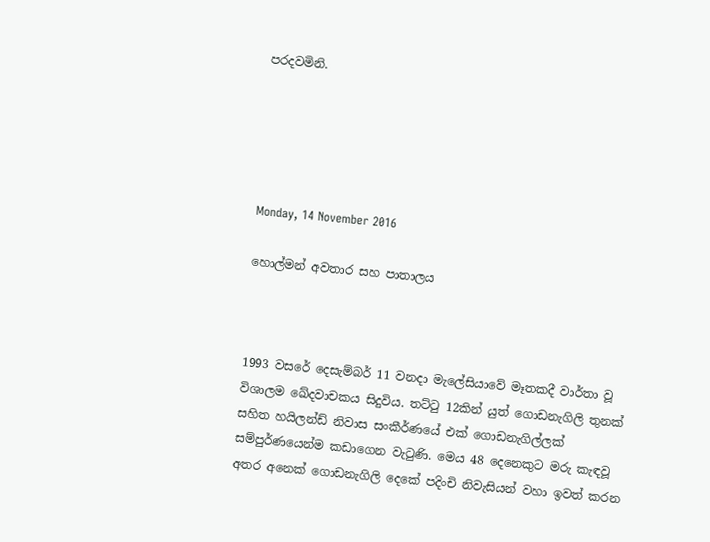පරදවමිනි.





Monday, 14 November 2016

හොල්මන් අවතාර සහ පාතාලය



1993 වසරේ දෙසැම්බර් 11 වනදා මැලේසියාවේ මෑතකදී වාර්තා වූ විශාලම ඛේදවාචකය සිදුවිය. තට්ටු 12කින් යුත් ගොඩනැගිලි තුනක් සහිත හයිලන්ඩ් නිවාස සංකීර්ණයේ එක් ගොඩනැගිල්ලක් සම්පුර්ණයෙන්ම කඩාගෙන වැටුණි. මෙය 48 දෙනෙකුට මරු කැඳවූ අතර අනෙක් ගොඩනැගිලි දෙකේ පදිංචි නිවැසියන් වහා ඉවත් කරන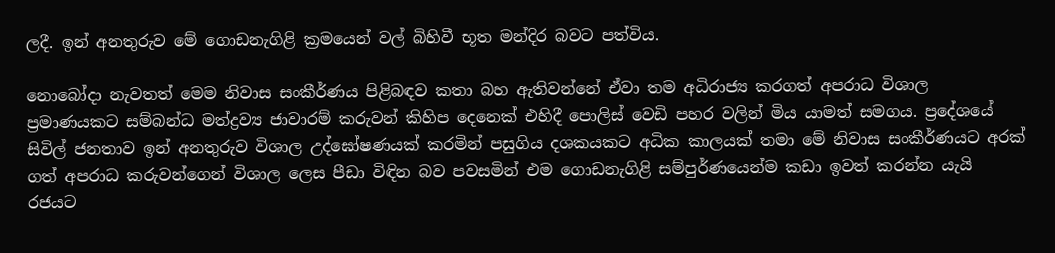ලදී. ඉන් අනතුරුව මේ ගොඩනැගිළි ක්‍රමයෙන් වල් බිහිවී භූත මන්දිර බවට පත්විය.

නොබෝදා නැවතත් මෙම නිවාස සංකීර්ණය පිළිබඳව කතා බහ ඇතිවන්නේ ඒවා තම අධිරාජ්‍ය කරගත් අපරාධ විශාල ප්‍රමාණයකට සම්බන්ධ මත්ද්‍රව්‍ය ජාවාරම් කරුවන් කිහිප දෙනෙක් එහිදී පොලිස් වෙඩි පහර වලින් මිය යාමත් සමගය. ප්‍රදේශයේ සිවිල් ජනතාව ඉන් අනතුරුව විශාල උද්ඝෝෂණයක් කරමින් පසුගිය දශකයකට අධික කාලයක් තමා මේ නිවාස සංකීර්ණයට අරක් ගත් අපරාධ කරුවන්ගෙන් විශාල ලෙස පීඩා විඳින බව පවසමින් එම ගොඩනැගිළි සම්පුර්ණයෙන්ම කඩා ඉවත් කරන්න යැයි රජයට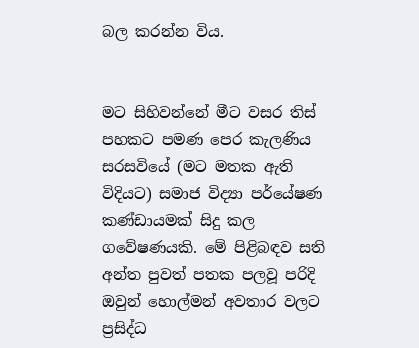බල කරන්න විය.


මට සිහිවන්නේ මීට වසර තිස් පහකට පමණ පෙර කැලණිය සරසවියේ (මට මතක ඇති විදියට) සමාජ විද්‍යා පර්යේෂණ කණ්ඩායමක් සිදු කල ගවේෂණයකි. මේ පිළිබඳව සති අන්ත පුවත් පතක පලවූ පරිදි ඔවුන් හොල්මන් අවතාර වලට ප්‍රසිද්ධ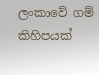ලංකාවේ ගම් කිහිපයක්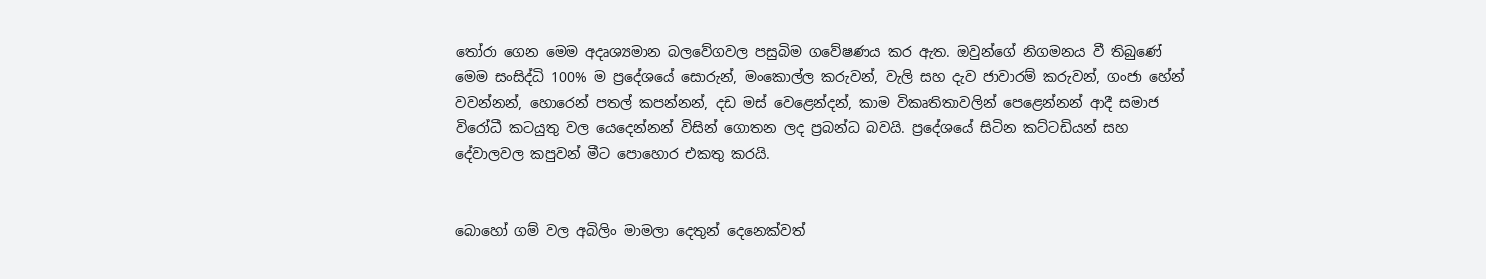තෝරා ගෙන මෙම අදෘශ්‍යමාන බලවේගවල පසුබිම ගවේෂණය කර ඇත. ඔවුන්ගේ නිගමනය වී තිබුණේ මෙම සංසිද්ධි 100% ම ප්‍රදේශයේ සොරුන්, මංකොල්ල කරුවන්, වැලි සහ දැව ජාවාරම් කරුවන්, ගංජා හේන් වවන්නන්, හොරෙන් පතල් කපන්නන්, දඩ මස් වෙළෙන්දන්, කාම විකෘතිතාවලින් පෙළෙන්නන් ආදී සමාජ විරෝධී කටයුතු වල යෙදෙන්නන් විසින් ගොතන ලද ප්‍රබන්ධ බවයි. ප්‍රදේශයේ සිටින කට්ටඩියන් සහ දේවාලවල කපුවන් මීට පොහොර එකතු කරයි.


බොහෝ ගම් වල අබිලිං මාමලා දෙතුන් දෙනෙක්වත්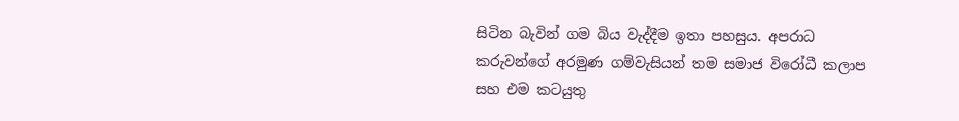සිටින බැවින් ගම බිය වැද්දීම ඉතා පහසුය. අපරාධ කරුවන්ගේ අරමුණ ගම්වැසියන් තම සමාජ විරෝධී කලාප සහ එම කටයුතු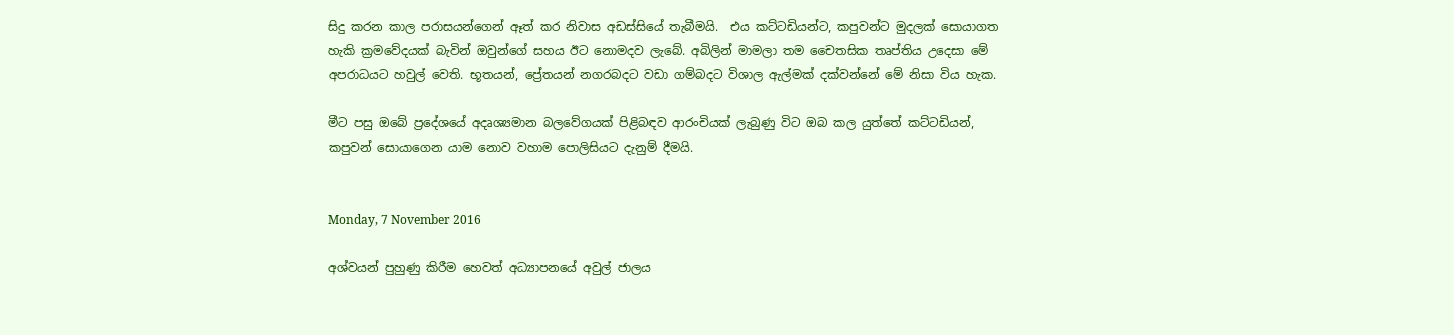සිදු කරන කාල පරාසයන්ගෙන් ඈත් කර නිවාස අඩස්සියේ තැබීමයි.  එය කට්ටඩියන්ට, කපුවන්ට මුදලක් සොයාගත හැකි ක්‍රමවේදයක් බැවින් ඔවුන්ගේ සහය ඊට නොමදව ලැබේ. අබිලින් මාමලා තම චෛතසික තෘප්තිය උදෙසා මේ අපරාධයට හවුල් වෙති. භූතයන්, ප්‍රේතයන් නගරබදට වඩා ගම්බදට විශාල ඇල්මක් දක්වන්නේ මේ නිසා විය හැක.

මීට පසු ඔබේ ප්‍රදේශයේ අදෘශ්‍යමාන බලවේගයක් පිළිබඳව ආරංචියක් ලැබුණු විට ඔබ කල යුත්තේ කට්ටඩියන්, කපුවන් සොයාගෙන යාම නොව වහාම පොලිසියට දැනුම් දීමයි.


Monday, 7 November 2016

අශ්වයන් පුහුණු කිරීම හෙවත් අධ්‍යාපනයේ අවුල් ජාලය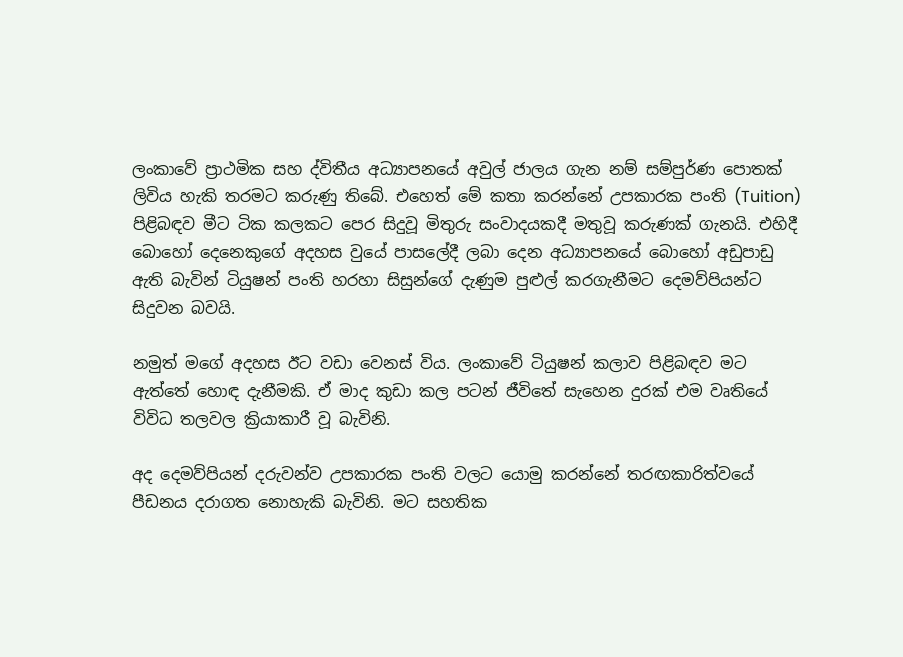ලංකාවේ ප්‍රාථමික සහ ද්විතීය අධ්‍යාපනයේ අවුල් ජාලය ගැන නම් සම්පුර්ණ පොතක් ලිවිය හැකි තරමට කරුණු තිබේ. එහෙත් මේ කතා කරන්නේ උපකාරක පංති (Tuition) පිළිබඳව මීට ටික කලකට පෙර සිදුවූ මිතුරු සංවාදයකදී මතුවූ කරුණක් ගැනයි. එහිදී බොහෝ දෙනෙකුගේ අදහස වුයේ පාසලේදී ලබා දෙන අධ්‍යාපනයේ බොහෝ අඩුපාඩු ඇති බැවින් ටියුෂන් පංති හරහා සිසුන්ගේ දැණුම පුළුල් කරගැනීමට දෙමව්පියන්ට සිදුවන බවයි.

නමුත් මගේ අදහස ඊට වඩා වෙනස් විය. ලංකාවේ ටියුෂන් කලාව පිළිබඳව මට ඇත්තේ හොඳ දැනීමකි. ඒ මාද කුඩා කල පටන් ජීවිතේ සැහෙන දුරක් එම වෘතියේ විවිධ තලවල ක්‍රියාකාරී වූ බැවිනි.

අද දෙමව්පියන් දරුවන්ව උපකාරක පංති වලට යොමු කරන්නේ තරඟකාරිත්වයේ පීඩනය දරාගත නොහැකි බැවිනි. මට සහතික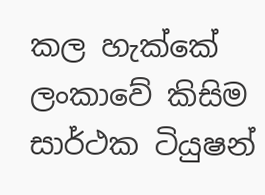කල හැක්කේ ලංකාවේ කිසිම සාර්ථක ටියුෂන්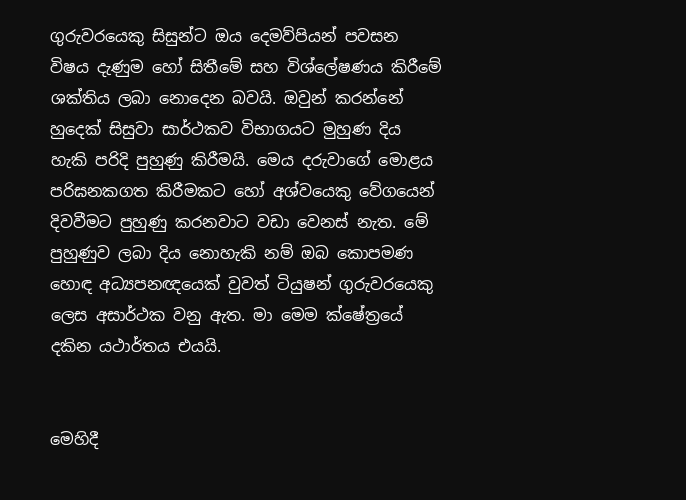ගුරුවරයෙකු සිසුන්ට ඔය දෙමව්පියන් පවසන විෂය දැණුම හෝ සිතීමේ සහ විශ්ලේෂණය කිරීමේ ශක්තිය ලබා නොදෙන බවයි. ඔවුන් කරන්නේ හුදෙක් සිසුවා සාර්ථකව විභාගයට මුහුණ දිය හැකි පරිදි පුහුණු කිරීමයි. මෙය දරුවාගේ මොළය පරිඝනකගත කිරීමකට හෝ අශ්වයෙකු වේගයෙන් දිවවීමට පුහුණු කරනවාට වඩා වෙනස් නැත. මේ පුහුණුව ලබා දිය නොහැකි නම් ඔබ කොපමණ හොඳ අධ්‍යපනඥයෙක් වුවත් ටියුෂන් ගුරුවරයෙකු ලෙස අසාර්ථක වනු ඇත. මා මෙම ක්ෂේත්‍රයේ දකින යථාර්තය එයයි.


මෙහිදී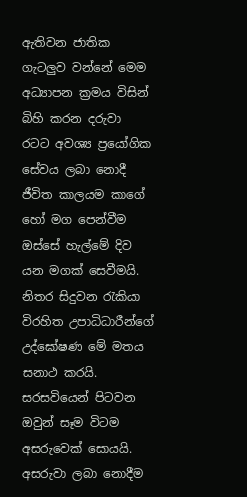ඇතිවන ජාතික ගැටලුව වන්නේ මෙම අධ්‍යාපන ක්‍රමය විසින් බිහි කරන දරුවා රටට අවශ්‍ය ප්‍රයෝගික සේවය ලබා නොදී ජීවිත කාලයම කාගේ හෝ මග පෙන්වීම ඔස්සේ හැල්මේ දිව යන මගක් සෙවීමයි. නිතර සිදුවන රැකියා විරහිත උපාධිධාරීන්ගේ උද්ඝෝෂණ මේ මතය සනාථ කරයි. සරසවියෙන් පිටවන ඔවුන් සෑම විටම අසරුවෙක් සොයයි. අසරුවා ලබා නොදීම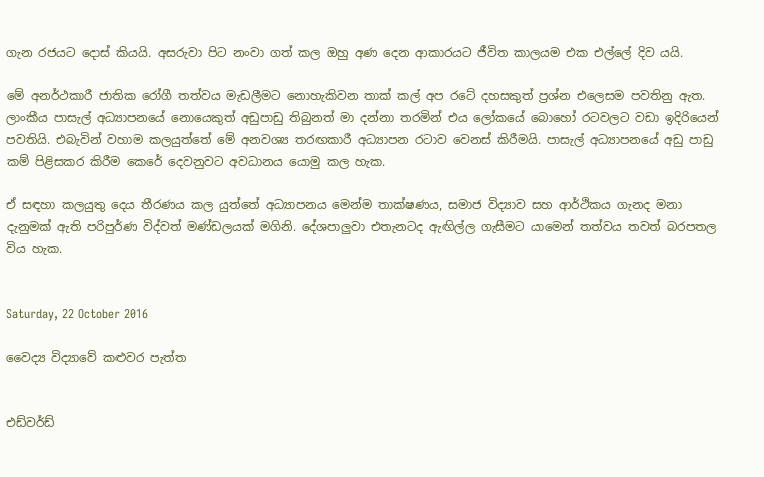ගැන රජයට දොස් කියයි. අසරුවා පිට නංවා ගත් කල ඔහු අණ දෙන ආකාරයට ජීවිත කාලයම එක එල්ලේ දිව යයි.

මේ අනර්ථකාරී ජාතික රෝගී තත්වය මැඩලීමට නොහැකිවන තාක් කල් අප රටේ දහසකුත් ප්‍රශ්න එලෙසම පවතිනු ඇත. ලාංකීය පාසැල් අධ්‍යාපනයේ නොයෙකුත් අඩුපාඩු තිබුනත් මා දන්නා තරමින් එය ලෝකයේ බොහෝ රටවලට වඩා ඉදිරියෙන් පවතියි. එබැවින් වහාම කලයුත්තේ මේ අනවශ්‍ය තරඟකාරී අධ්‍යාපන රටාව වෙනස් කිරීමයි. පාසැල් අධ්‍යාපනයේ අඩු පාඩු කම් පිළිසකර කිරීම කෙරේ දෙවනුවට අවධානය යොමු කල හැක.

ඒ සඳහා කලයුතු දෙය තීරණය කල යුත්තේ අධ්‍යාපනය මෙන්ම තාක්ෂණය, සමාජ විද්‍යාව සහ ආර්ථිකය ගැනද මනා දැනුමක් ඇති පරිපුර්ණ විද්වත් මණ්ඩලයක් මගිනි. දේශපාලුවා එතැනටද ඇඟිල්ල ගැසීමට යාමෙන් තත්වය තවත් බරපතල විය හැක.


Saturday, 22 October 2016

වෛද්‍ය විද්‍යාවේ කළුවර පැත්ත


එඩ්වර්ඩ්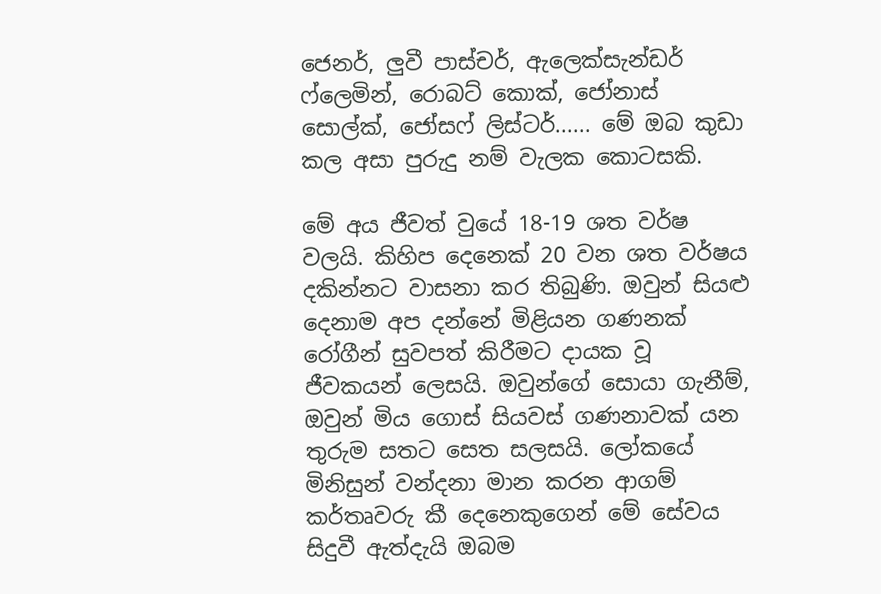ජෙනර්, ලුවී පාස්චර්, ඇලෙක්සැන්ඩර් ෆ්ලෙමින්, රොබට් කොක්, ජෝනාස් සොල්ක්, ජෝසෆ් ලිස්ටර්...... මේ ඔබ කුඩා කල අසා පුරුදු නම් වැලක කොටසකි.

මේ අය ජීවත් වුයේ 18-19 ශත වර්ෂ වලයි. කිහිප දෙනෙක් 20 වන ශත වර්ෂය දකින්නට වාසනා කර තිබුණි. ඔවුන් සියළු දෙනාම අප දන්නේ මිළියන ගණනක් රෝගීන් සුවපත් කිරීමට දායක වූ ජීවකයන් ලෙසයි. ඔවුන්ගේ සොයා ගැනීම්, ඔවුන් මිය ගොස් සියවස් ගණනාවක් යන තුරුම සතට සෙත සලසයි. ලෝකයේ මිනිසුන් වන්දනා මාන කරන ආගම් කර්තෘවරු කී දෙනෙකුගෙන් මේ සේවය සිදුවී ඇත්දැයි ඔබම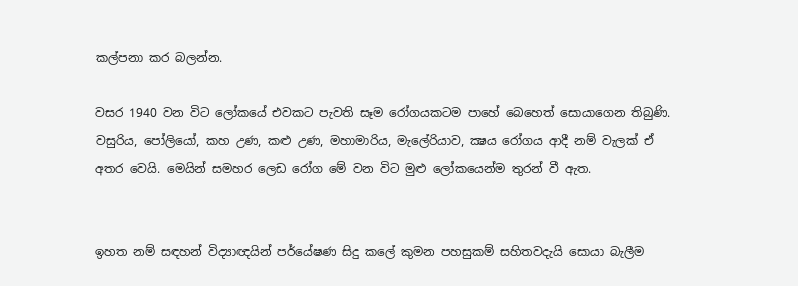කල්පනා කර බලන්න.

වසර 1940 වන විට ලෝකයේ එවකට පැවති සෑම රෝගයකටම පාහේ බෙහෙත් සොයාගෙන තිබුණි. වසුරිය, පෝලියෝ, කහ උණ, කළු උණ, මහාමාරිය, මැලේරියාව, ක්‍ෂය රෝගය ආදී නම් වැලක් ඒ අතර වෙයි. මෙයින් සමහර ලෙඩ රෝග මේ වන විට මුළු ලෝකයෙන්ම තුරන් වී ඇත.


ඉහත නම් සඳහන් විද්‍යාඥයින් පර්යේෂණ සිදු කලේ කුමන පහසුකම් සහිතවදැයි සොයා බැලීම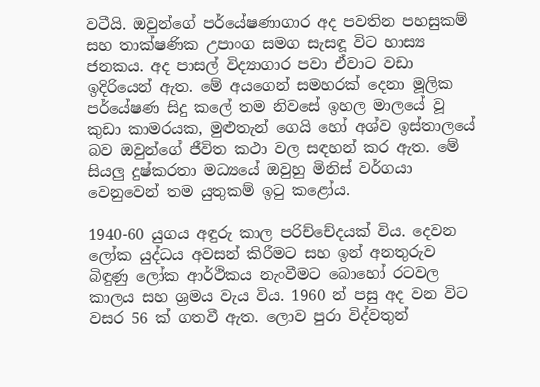වටීයි. ඔවුන්ගේ පර්යේෂණාගාර අද පවතින පහසුකම් සහ තාක්ෂණික උපාංග සමග සැසඳූ විට හාස්‍ය ජනකය. අද පාසල් විද්‍යාගාර පවා ඒවාට වඩා ඉදිරියෙන් ඇත. මේ අයගෙන් සමහරක් දෙනා මූලික පර්යේෂණ සිදු කලේ තම නිවසේ ඉහල මාලයේ වූ කුඩා කාමරයක, මුළුතැන් ගෙයි හෝ අශ්ව ඉස්තාලයේ බව ඔවුන්ගේ ජීවිත කථා වල සඳහන් කර ඇත. මේ සියලු දුෂ්කරතා මධ්‍යයේ ඔවුහු මිනිස් වර්ගයා වෙනුවෙන් තම යුතුකම් ඉටු කළෝය.

1940-60 යුගය අඳුරු කාල පරිච්චේදයක් විය. දෙවන ලෝක යුද්ධය අවසන් කිරීමට සහ ඉන් අනතුරුව බිඳුණු ලෝක ආර්ථිකය නැංවීමට බොහෝ රටවල කාලය සහ ශ්‍රමය වැය විය. 1960 න් පසු අද වන විට වසර 56 ක් ගතවී ඇත. ලොව පුරා විද්වතුන්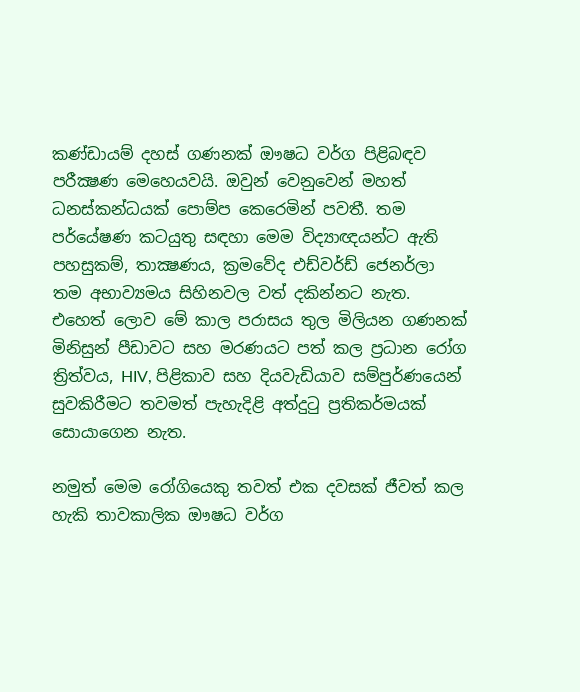කණ්ඩායම් දහස් ගණනක් ඖෂධ වර්ග පිළිබඳව පරීක්‍ෂණ මෙහෙයවයි. ඔවුන් වෙනුවෙන් මහත් ධනස්කන්ධයක් පොම්ප කෙරෙමින් පවතී. තම පර්යේෂණ කටයුතු සඳහා මෙම විද්‍යාඥයන්ට ඇති පහසුකම්, තාක්‍ෂණය, ක්‍රමවේද එඩ්වර්ඩ් ජෙනර්ලා තම අභාව්‍යමය සිහිනවල වත් දකින්නට නැත. එහෙත් ලොව මේ කාල පරාසය තුල මිලියන ගණනක් මිනිසුන් පීඩාවට සහ මරණයට පත් කල ප්‍රධාන රෝග ත්‍රිත්වය, HIV, පිළිකාව සහ දියවැඩියාව සම්පුර්ණයෙන් සුවකිරීමට තවමත් පැහැදිළි අත්දුටු ප්‍රතිකර්මයක් සොයාගෙන නැත.

නමුත් මෙම රෝගියෙකු තවත් එක දවසක් ජීවත් කල හැකි තාවකාලික ඖෂධ වර්ග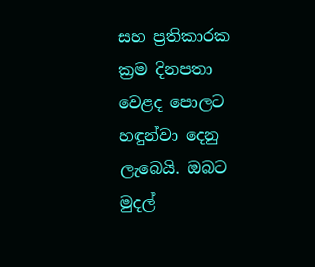සහ ප්‍රතිකාරක ක්‍රම දිනපතා වෙළද පොලට හඳුන්වා දෙනු ලැබෙයි. ඔබට මුදල්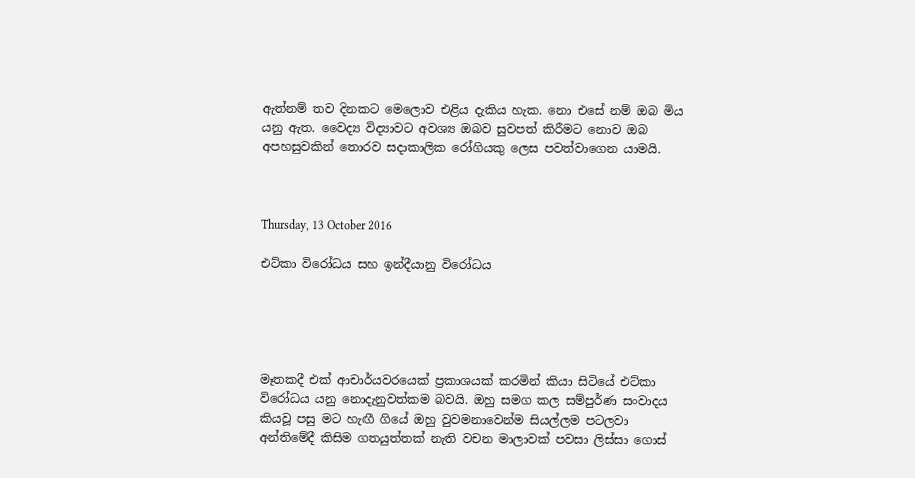ඇත්නම් තව දිනකට මෙලොව එළිය දැකිය හැක. නො එසේ නම් ඔබ මිය යනු ඇත. වෛද්‍ය විද්‍යාවට අවශ්‍ය ඔබව සුවපත් කිරීමට නොව ඔබ අපහසුවකින් තොරව සදාකාලික රෝගියකු ලෙස පවත්වාගෙන යාමයි.



Thursday, 13 October 2016

එට්කා විරෝධය සහ ඉන්දීයානු විරෝධය





මෑතකදී එක් ආචාර්යවරයෙක් ප්‍රකාශයක් කරමින් කියා සිටියේ එට්කා විරෝධය යනු නොදැනුවත්කම බවයි. ඔහු සමග කල සම්පුර්ණ සංවාදය කියවූ පසු මට හැඟී ගියේ ඔහු වුවමනාවෙන්ම සියල්ලම පටලවා අන්තිමේදී කිසිම ගතයුත්තක් නැති වචන මාලාවක් පවසා ලිස්සා ගොස්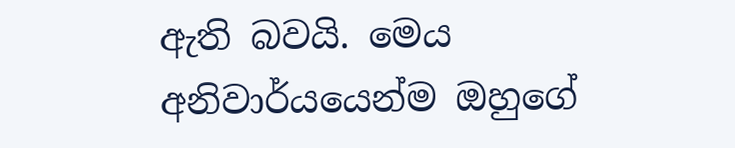ඇති බවයි. මෙය අනිවාර්යයෙන්ම ඔහුගේ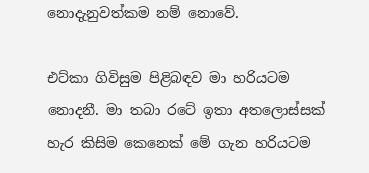නොදැනුවත්කම නම් නොවේ.

එට්කා ගිවිසුම පිළිබඳව මා හරියටම නොදනී. මා තබා රටේ ඉතා අතලොස්සක් හැර කිසිම කෙනෙක් මේ ගැන හරියටම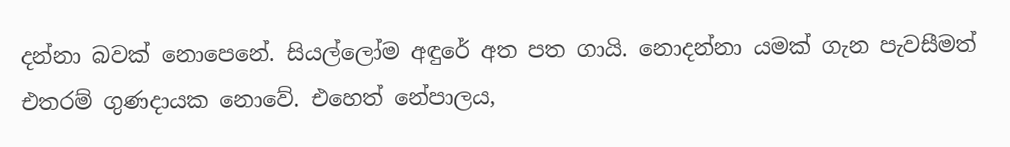දන්නා බවක් නොපෙනේ. සියල්ලෝම අඳුරේ අත පත ගායි. නොදන්නා යමක් ගැන පැවසීමත් එතරම් ගුණදායක නොවේ. එහෙත් නේපාලය,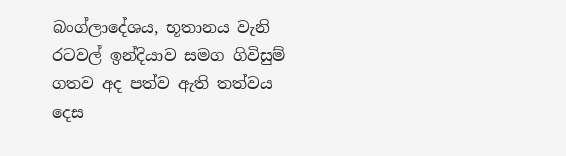බංග්ලාදේශය, භූතානය වැනි රටවල් ඉන්දියාව සමග ගිවිසුම් ගතව අද පත්ව ඇති තත්වය දෙස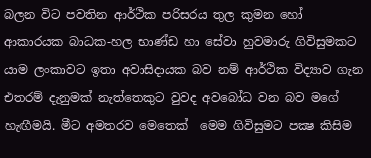බලන විට පවතින ආර්ථික පරිසරය තුල කුමන හෝ ආකාරයක බාධක-හල භාණ්ඩ හා සේවා හුවමාරු ගිවිසුමකට යාම ලංකාවට ඉතා අවාසිදායක බව නම් ආර්ථික විද්‍යාව ගැන එතරම් දැනුමක් නැත්තෙකුට වුවද අවබෝධ වන බව මගේ හැඟීමයි. මීට අමතරව මෙතෙක්  මෙම ගිවිසුමට පක්‍ෂ කිසිම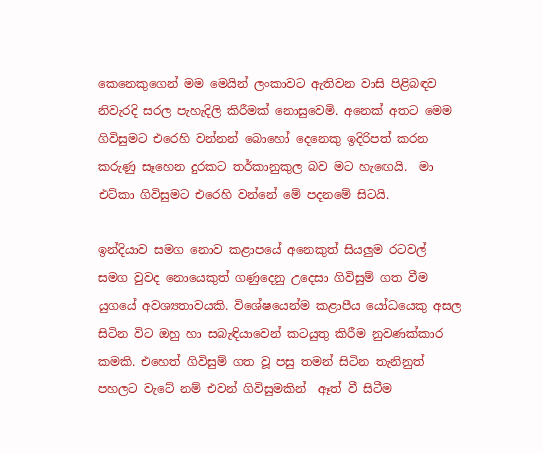කෙනෙකුගෙන් මම මෙයින් ලංකාවට ඇතිවන වාසි පිළිබඳව නිවැරදි සරල පැහැදිලි කිරීමක් නොසුවෙමි. අනෙක් අතට මෙම ගිවිසුමට එරෙහි වන්නන් බොහෝ දෙනෙකු ඉදිරිපත් කරන කරුණු සෑහෙන දුරකට තර්කානුකුල බව මට හැඟෙයි.  මා එට්කා ගිවිසුමට එරෙහි වන්නේ මේ පදනමේ සිටයි.

ඉන්දියාව සමග නොව කළාපයේ අනෙකුත් සියලුම රටවල් සමග වුවද නොයෙකුත් ගණුදෙනු උදෙසා ගිවිසුම් ගත වීම යුගයේ අවශ්‍යතාවයකි. විශේෂයෙන්ම කළාපීය යෝධයෙකු අසල සිටින විට ඔහු හා සබැඳියාවෙන් කටයුතු කිරීම නුවණක්කාර කමකි. එහෙත් ගිවිසුම් ගත වූ පසු තමන් සිටින තැනිනුත් පහලට වැටේ නම් එවන් ගිවිසුමකින්  ඈත් වී සිටීම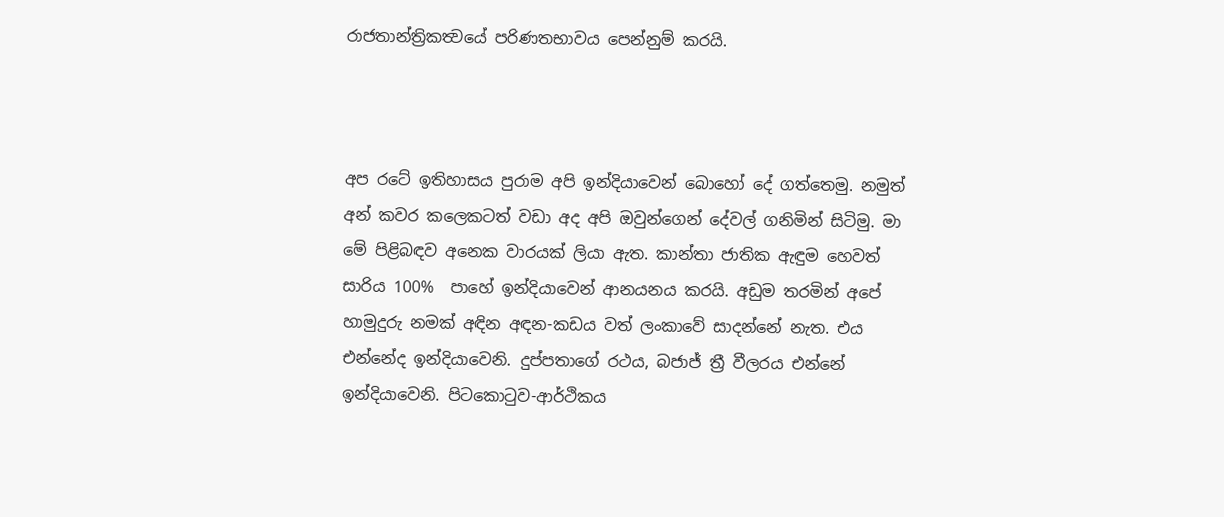රාජතාන්ත්‍රිකත්‍වයේ පරිණතභාවය පෙන්නුම් කරයි.



අප රටේ ඉතිහාසය පුරාම අපි ඉන්දියාවෙන් බොහෝ දේ ගත්තෙමු. නමුත් අන් කවර කලෙකටත් වඩා අද අපි ඔවුන්ගෙන් දේවල් ගනිමින් සිටිමු. මා මේ පිළිබඳව අනෙක වාරයක් ලියා ඇත. කාන්තා ජාතික ඇඳුම හෙවත් සාරිය 100%  පාහේ ඉන්දියාවෙන් ආනයනය කරයි. අඩුම තරමින් අපේ හාමුදුරු නමක් අඳින අඳන-කඩය වත් ලංකාවේ සාදන්නේ නැත. එය එන්නේද ඉන්දියාවෙනි. දුප්පතාගේ රථය, බජාජ් ත්‍රී වීලරය එන්නේ ඉන්දියාවෙනි. පිටකොටුව-ආර්ථිකය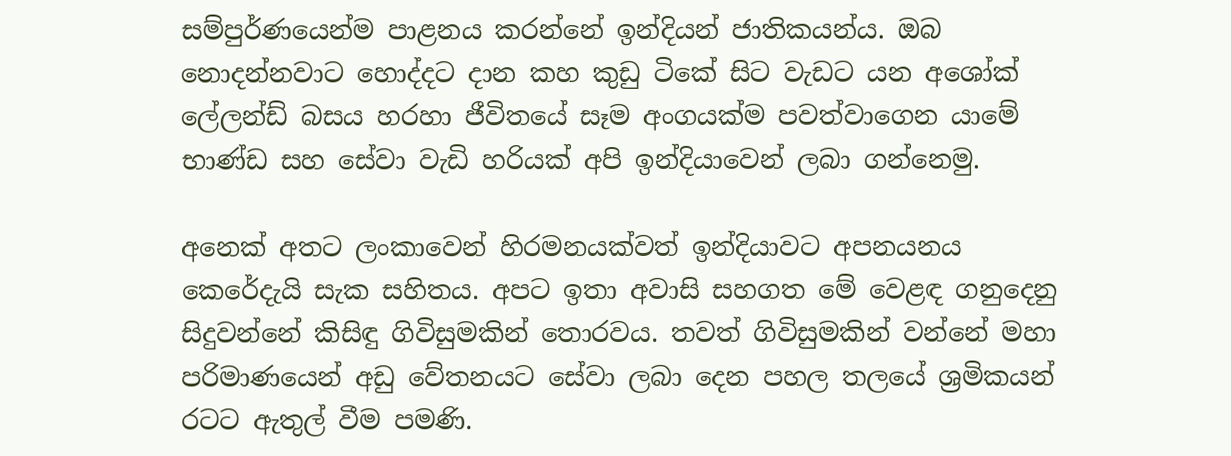සම්පුර්ණයෙන්ම පාළනය කරන්නේ ඉන්දියන් ජාතිකයන්ය. ඔබ නොදන්නවාට හොද්දට දාන කහ කුඩු ටිකේ සිට වැඩට යන අශෝක් ලේලන්ඩ් බසය හරහා ජීවිතයේ සෑම අංගයක්ම පවත්වාගෙන යාමේ භාණ්ඩ සහ සේවා වැඩි හරියක් අපි ඉන්දියාවෙන් ලබා ගන්නෙමු.

අනෙක් අතට ලංකාවෙන් හිරමනයක්වත් ඉන්දියාවට අපනයනය කෙරේදැයි සැක සහිතය. අපට ඉතා අවාසි සහගත මේ වෙළඳ ගනුදෙනු සිදුවන්නේ කිසිඳු ගිවිසුමකින් තොරවය. තවත් ගිවිසුමකින් වන්නේ මහා පරිමාණයෙන් අඩු වේතනයට සේවා ලබා දෙන පහල තලයේ ශ්‍රමිකයන් රටට ඇතුල් වීම පමණි.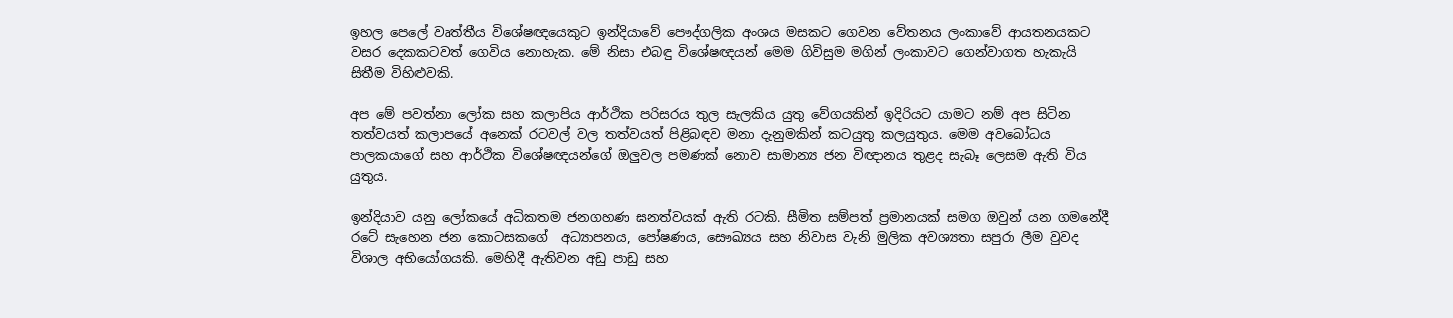ඉහල පෙලේ වෘත්තීය විශේෂඥයෙකුට ඉන්දියාවේ පෞද්ගලික අංශය මසකට ගෙවන වේතනය ලංකාවේ ආයතනයකට වසර දෙකකටවත් ගෙවිය නොහැක. මේ නිසා එබඳු විශේෂඥයන් මෙම ගිවිසුම මගින් ලංකාවට ගෙන්වාගත හැකැයි සිතීම විහිළුවකි.

අප මේ පවත්නා ලෝක සහ කලාපිය ආර්ථික පරිසරය තුල සැලකිය යුතු වේගයකින් ඉදිරියට යාමට නම් අප සිටින තත්වයත් කලාපයේ අනෙක් රටවල් වල තත්වයත් පිළිබඳව මනා දැනුමකින් කටයුතු කලයුතුය. මෙම අවබෝධය පාලකයාගේ සහ ආර්ථික විශේෂඥයන්ගේ ඔලුවල පමණක් නොව සාමාන්‍ය ජන විඥානය තුළද සැබෑ ලෙසම ඇති විය යුතුය.

ඉන්දියාව යනු ලෝකයේ අධිකතම ජනගහණ ඝනත්වයක් ඇති රටකි. සීමිත සම්පත් ප්‍රමානයක් සමග ඔවුන් යන ගමනේදී රටේ සැහෙන ජන කොටසකගේ  අධ්‍යාපනය, පෝෂණය, සෞඛ්‍යය සහ නිවාස වැනි මුලික අවශ්‍යතා සපුරා ලීම වුවද විශාල අභියෝගයකි. මෙහිදී ඇතිවන අඩු පාඩු සහ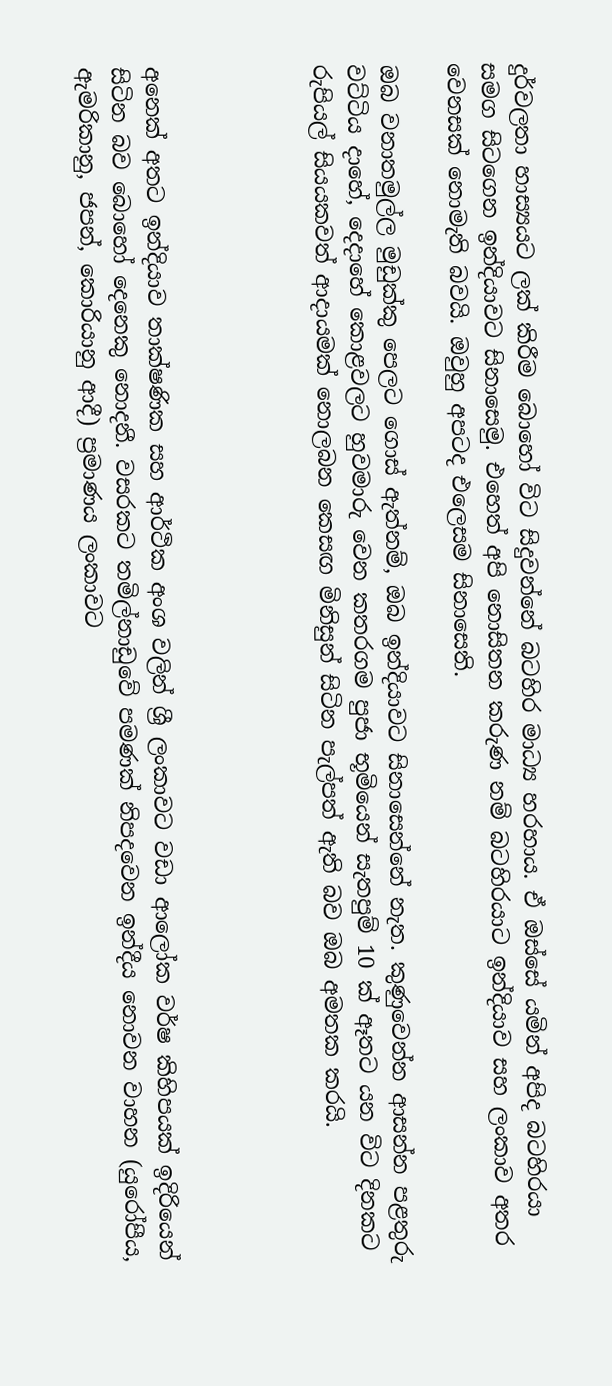දුර්වලතා හාස්‍යයට ලක් කිරීම බොහෝ විට සිදුවන්නේ බටහිර මාධ්‍ය හරහාය. ඒ ඔස්සේ යමින් අපිද බටහිරයා සමග සිටගෙන ඉන්දියාවට සිනාසෙමු. එහෙත් අපි නොසිතන කරුණ නම් බටහිරයාට ඉන්දියාව සහ ලංකාව අතර වෙනසක් නොමැති බවයි. ඔවුහු අපටද එලෙසම සිනාසෙති.

ඔබ වනාතමුල්ල මුඩුක්කු පෙලට ගොස් ඇත්නම්, ඔබ ඉන්දියාවට සිනාසෙන්නේ නැත. කුණුවෙන්න ආසන්න පළතුරු වට්ටිය දාහේ, දෙදාහේ කොළවලට හුවමාරු වෙන කතරගම පුජා භූමියෙන් සැතපුම් 10 ක් ඈතට යන විට දිනකට රුපියල් සියයකවත් ආදායමක් නොලබන කෙසඟ මිනිසුන් සිටින පැල්පත් ඇති බව ඔබ අමතක කරයි.




අනෙක් අතට ඉන්දියාව තාක්ෂණික සහ ආර්ථික අංශ වලින් ශ්‍රී ලංකාවට වඩා ආලෝක වර්ෂ කිහිපයක් ඉදිරියෙන් සිටින බව බොහෝ දෙනෙකු නොදනී. වසරකට තමිල්නාඩුවේ පමණක් නිපදවෙන ඉන්දීය නොවන වාහන (යුරෝපීය, ඇමරිකානු, ජපන්, කොරියානු ආදී) ප්‍රමාණය ලංකාවට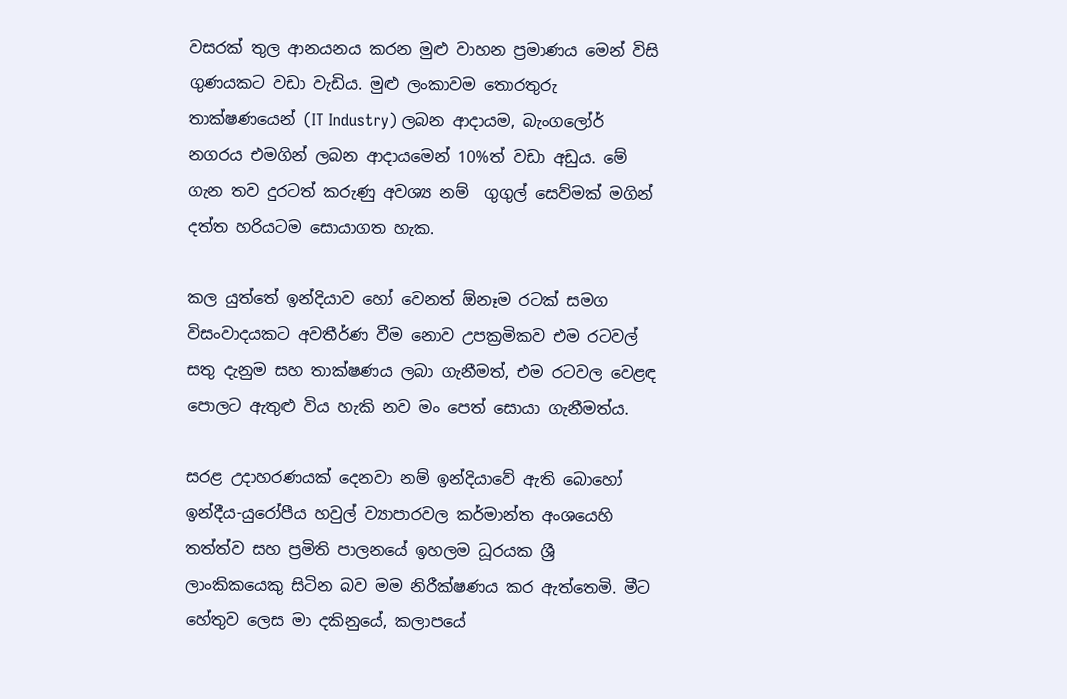වසරක් තුල ආනයනය කරන මුළු වාහන ප්‍රමාණය මෙන් විසි ගුණයකට වඩා වැඩිය. මුළු ලංකාවම තොරතුරු තාක්ෂණයෙන් (IT Industry) ලබන ආදායම, බැංගලෝර් නගරය එමගින් ලබන ආදායමෙන් 10%ත් වඩා අඩුය. මේ ගැන තව දුරටත් කරුණු අවශ්‍ය නම්  ගුගුල් සෙව්මක් මගින් දත්ත හරියටම සොයාගත හැක.

කල යුත්තේ ඉන්දියාව හෝ වෙනත් ඕනෑම රටක් සමග විසංවාදයකට අවතීර්ණ වීම නොව උපක්‍රමිකව එම රටවල් සතු දැනුම සහ තාක්ෂණය ලබා ගැනීමත්, එම රටවල වෙළඳ පොලට ඇතුළු විය හැකි නව මං පෙත් සොයා ගැනීමත්ය.

සරළ උදාහරණයක් දෙනවා නම් ඉන්දියාවේ ඇති බොහෝ ඉන්දීය-යුරෝපීය හවුල් ව්‍යාපාරවල කර්මාන්ත අංශයෙහි තත්ත්ව සහ ප්‍රමිති පාලනයේ ඉහලම ධූරයක ශ්‍රී ලාංකිකයෙකු සිටින බව මම නිරීක්ෂණය කර ඇත්තෙමි. මීට හේතුව ලෙස මා දකිනුයේ, කලාපයේ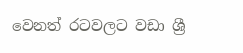වෙනත් රටවලට වඩා ශ්‍රී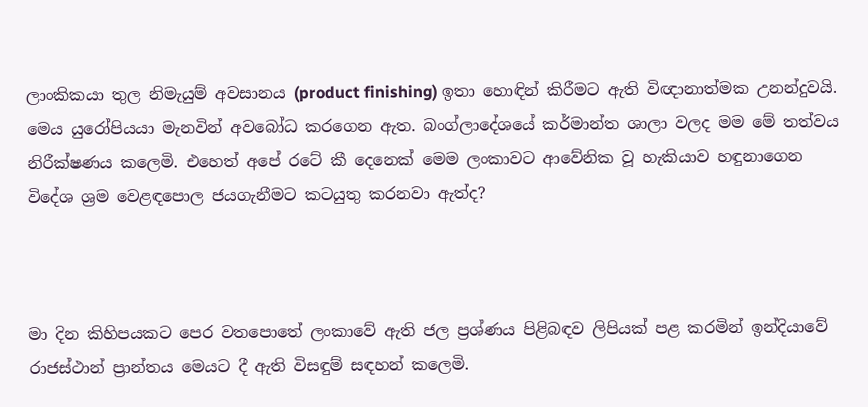ලාංකිකයා තුල නිමැයුම් අවසානය (product finishing) ඉතා හොඳින් කිරීමට ඇති විඥානාත්මක උනන්දුවයි. මෙය යුරෝපියයා මැනවින් අවබෝධ කරගෙන ඇත. බංග්ලාදේශයේ කර්මාන්ත ශාලා වලද මම මේ තත්වය නිරීක්ෂණය කලෙමි. එහෙත් අපේ රටේ කී දෙනෙක් මෙම ලංකාවට ආවේනික වූ හැකියාව හඳුනාගෙන විදේශ ශ්‍රම වෙළඳපොල ජයගැනීමට කටයුතු කරනවා ඇත්ද?



මා දින කිහිපයකට පෙර වතපොතේ ලංකාවේ ඇති ජල ප්‍රශ්ණය පිළිබඳව ලිපියක් පළ කරමින් ඉන්දියාවේ රාජස්ථාන් ප්‍රාන්තය මෙයට දී ඇති විසඳුම් සඳහන් කලෙමි.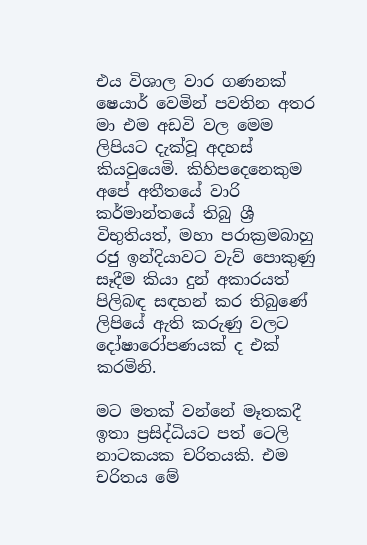එය විශාල වාර ගණනක් ෂෙයාර් වෙමින් පවතින අතර මා එම අඩවි වල මෙම ලිපියට දැක්වූ අදහස් කියවුයෙමි. කිහිපදෙනෙකුම අපේ අතීතයේ වාරි කර්මාන්තයේ තිබු ශ්‍රී විභුතියත්, මහා පරාක්‍රමබාහු රජු ඉන්දියාවට වැව් පොකුණු සෑදීම කියා දුන් අකාරයත් පිලිබඳ සඳහන් කර තිබුණේ ලිපියේ ඇති කරුණු වලට දෝෂාරෝපණයක් ද එක් කරමිනි.

මට මතක් වන්නේ මෑතකදී ඉතා ප්‍රසිද්ධියට පත් ටෙලි නාටකයක චරිතයකි. එම චරිතය මේ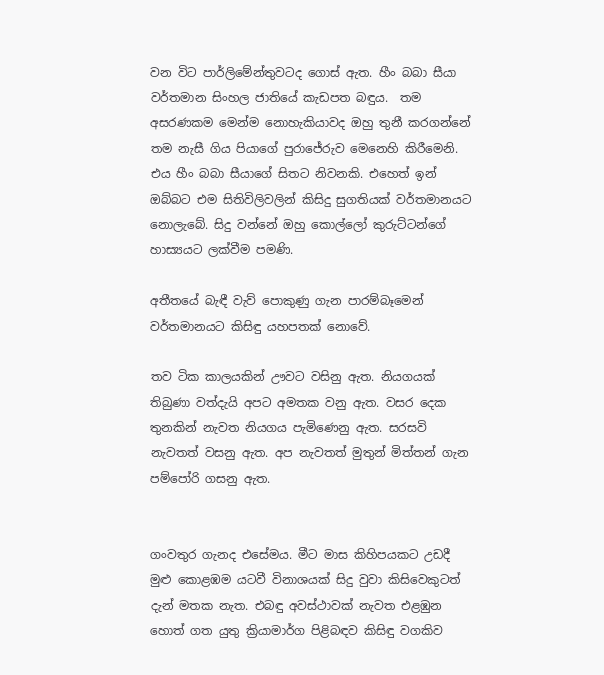වන විට පාර්ලිමේන්තුවටද ගොස් ඇත. හීං බබා සීයා වර්තමාන සිංහල ජාතියේ කැඩපත බඳුය.  තම අසරණකම මෙන්ම නොහැකියාවද ඔහු තුනී කරගන්නේ තම නැසී ගිය පියාගේ පුරාජේරුව මෙනෙහි කිරීමෙනි. එය හීං බබා සීයාගේ සිතට නිවනකි. එහෙත් ඉන් ඔබ්බට එම සිතිවිලිවලින් කිසිදු සුගතියක් වර්තමානයට නොලැබේ. සිදු වන්නේ ඔහු කොල්ලෝ කුරුට්ටන්ගේ හාස්‍යයට ලක්වීම පමණි.

අතීතයේ බැඳී වැව් පොකුණු ගැන පාරම්බෑමෙන් වර්තමානයට කිසිඳු යහපතක් නොවේ.

තව ටික කාලයකින් ඌවට වසිනු ඇත. නියගයක් තිබුණා වත්දැයි අපට අමතක වනු ඇත. වසර දෙක තුනකින් නැවත නියගය පැමිණෙනු ඇත. සරසවි නැවතත් වසනු ඇත. අප නැවතත් මුතුන් මිත්තන් ගැන පම්පෝරි ගසනු ඇත.


ගංවතුර ගැනද එසේමය. මීට මාස කිහිපයකට උඩදී මුළු කොළඹම යටවී විනාශයක් සිදු වුවා කිසිවෙකුටත් දැන් මතක නැත. එබඳු අවස්ථාවක් නැවත එළඹුන හොත් ගත යුතු ක්‍රියාමාර්ග පිළිබඳව කිසිඳු වගකිව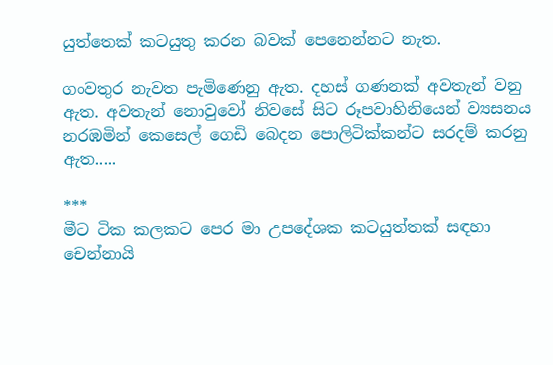යුත්තෙක් කටයුතු කරන බවක් පෙනෙන්නට නැත.

ගංවතුර නැවත පැමිණෙනු ඇත. දහස් ගණනක් අවතැන් වනු ඇත. අවතැන් නොවුවෝ නිවසේ සිට රූපවාහිනියෙන් ව්‍යසනය නරඹමින් කෙසෙල් ගෙඩි බෙදන පොලිටික්කන්ට සරදම් කරනු ඇත.....

***
මීට ටික කලකට පෙර මා උපදේශක කටයුත්තක් සඳහා චෙන්නායි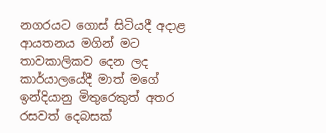නගරයට ගොස් සිටියදී අදාළ ආයතනය මගින් මට තාවකාලිකව දෙන ලද කාර්යාලයේදී මාත් මගේ ඉන්දියානු මිතුරෙකුත් අතර රසවත් දෙබසක්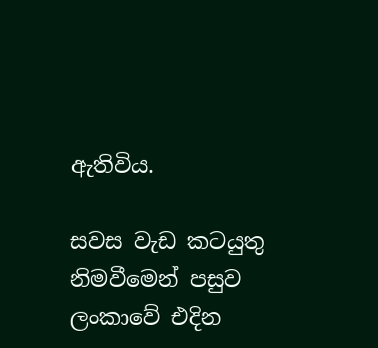ඇතිවිය.

සවස වැඩ කටයුතු නිමවීමෙන් පසුව ලංකාවේ එදින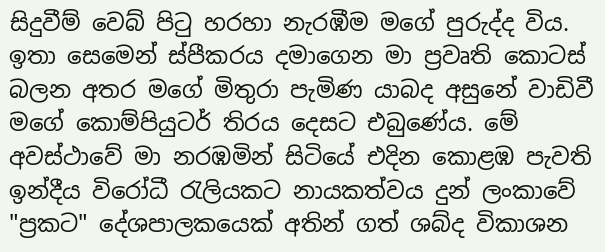සිදුවීම් වෙබ් පිටු හරහා නැරඹීම මගේ පුරුද්ද විය. ඉතා සෙමෙන් ස්පීකරය දමාගෙන මා ප්‍රවෘති කොටස් බලන අතර මගේ මිතුරා පැමිණ යාබද අසුනේ වාඩිවී මගේ කොම්පියුටර් තිරය දෙසට එබුණේය. මේ අවස්ථාවේ මා නරඹමින් සිටියේ එදින කොළඹ පැවති ඉන්දීය විරෝධී රැලියකට නායකත්වය දුන් ලංකාවේ "ප්‍රකට" දේශපාලකයෙක් අතින් ගත් ශබ්ද විකාශන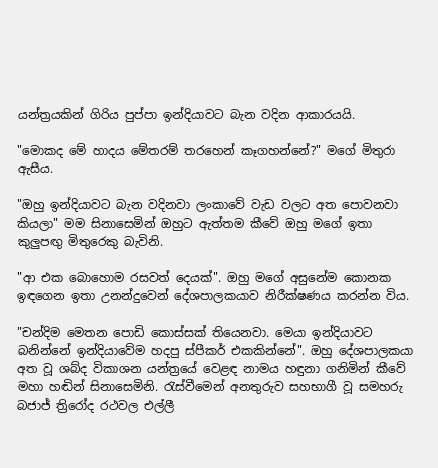යන්ත්‍රයකින් ගිරිය පුප්පා ඉන්දියාවට බැන වදින ආකාරයයි.

"මොකද මේ හාදය මේතරම් තරහෙන් කෑගහන්නේ?" මගේ මිතුරා ඇසීය.

"ඔහු ඉන්දියාවට බැන වදිනවා ලංකාවේ වැඩ වලට අත පොවනවා කියලා" මම සිනාසෙමින් ඔහුට ඇත්තම කීවේ ඔහු මගේ ඉතා කුලුපඟු මිතුරෙකු බැවිනි.

"ආ එක බොහොම රසවත් දෙයක්". ඔහු මගේ අසුනේම කොනක ඉඳගෙන ඉතා උනන්දුවෙන් දේශපාලකයාව නිරීක්ෂණය කරන්න විය.

"චන්දිම මෙතන පොඩි කොස්සක් තියෙනවා. මෙයා ඉන්දියාවට බනින්නේ ඉන්දියාවේම හදපු ස්පීකර් එකකින්නේ". ඔහු දේශපාලකයා අත වූ ශබ්ද විකාශන යන්ත්‍රයේ වෙළඳ නාමය හඳුනා ගනිමින් කීවේ මහා හඬින් සිනාසෙමිනි. රැස්වීමෙන් අනතුරුව සහභාගී වූ සමහරු බජාජ් ත්‍රිරෝද රථවල එල්ලී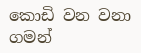කොඩි වන වනා ගමන්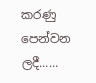කරණු පෙන්වන ලදී......